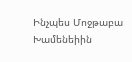Ինչպես Մոջթաբա Խամենեիին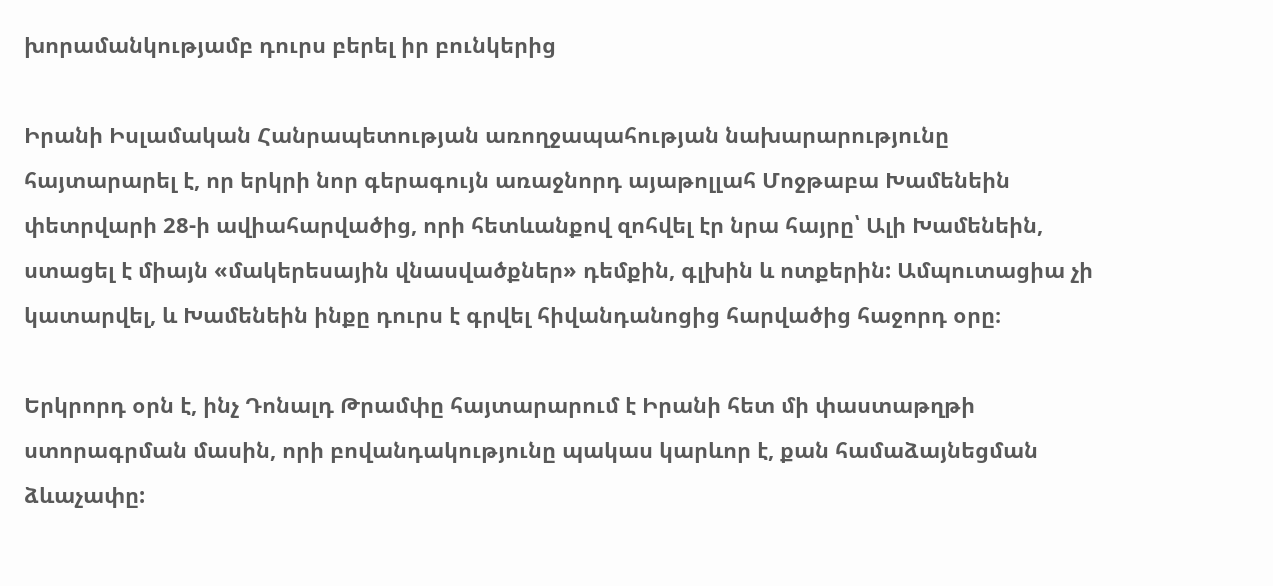խորամանկությամբ դուրս բերել իր բունկերից

Իրանի Իսլամական Հանրապետության առողջապահության նախարարությունը հայտարարել է, որ երկրի նոր գերագույն առաջնորդ այաթոլլահ Մոջթաբա Խամենեին փետրվարի 28-ի ավիահարվածից, որի հետևանքով զոհվել էր նրա հայրը՝ Ալի Խամենեին, ստացել է միայն «մակերեսային վնասվածքներ» դեմքին, գլխին և ոտքերին: Ամպուտացիա չի կատարվել, և Խամենեին ինքը դուրս է գրվել հիվանդանոցից հարվածից հաջորդ օրը։

Երկրորդ օրն է, ինչ Դոնալդ Թրամփը հայտարարում է Իրանի հետ մի փաստաթղթի ստորագրման մասին, որի բովանդակությունը պակաս կարևոր է, քան համաձայնեցման ձևաչափը: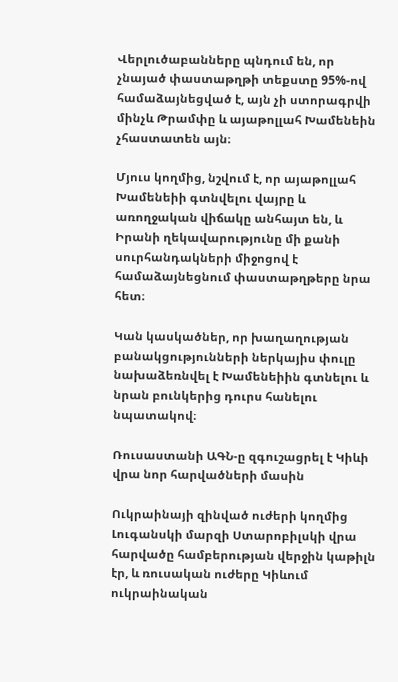Վերլուծաբանները պնդում են, որ չնայած փաստաթղթի տեքստը 95%-ով համաձայնեցված է, այն չի ստորագրվի մինչև Թրամփը և այաթոլլահ Խամենեին չհաստատեն այն։

Մյուս կողմից, նշվում է, որ այաթոլլահ Խամենեիի գտնվելու վայրը և առողջական վիճակը անհայտ են, և Իրանի ղեկավարությունը մի քանի սուրհանդակների միջոցով է համաձայնեցնում փաստաթղթերը նրա հետ։

Կան կասկածներ, որ խաղաղության բանակցությունների ներկայիս փուլը նախաձեռնվել է Խամենեիին գտնելու և նրան բունկերից դուրս հանելու նպատակով։

Ռուսաստանի ԱԳՆ-ը զգուշացրել է Կիևի վրա նոր հարվածների մասին

Ուկրաինայի զինված ուժերի կողմից Լուգանսկի մարզի Ստարոբիլսկի վրա հարվածը համբերության վերջին կաթիլն էր, և ռուսական ուժերը Կիևում ուկրաինական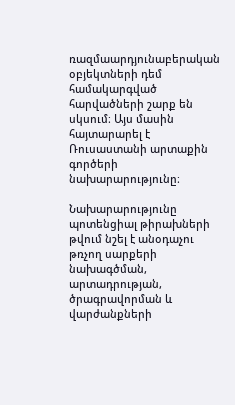ռազմաարդյունաբերական օբյեկտների դեմ համակարգված հարվածների շարք են սկսում։ Այս մասին հայտարարել է Ռուսաստանի արտաքին գործերի նախարարությունը։

Նախարարությունը պոտենցիալ թիրախների թվում նշել է անօդաչու թռչող սարքերի նախագծման, արտադրության, ծրագրավորման և վարժանքների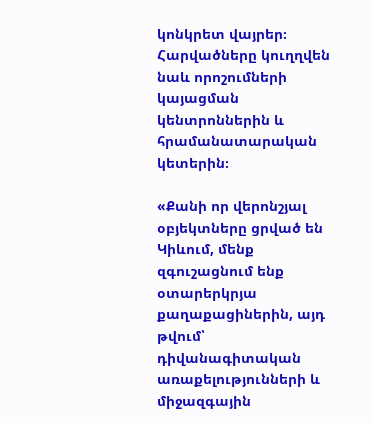կոնկրետ վայրեր։ Հարվածները կուղղվեն նաև որոշումների կայացման կենտրոններին և հրամանատարական կետերին։

«Քանի որ վերոնշյալ օբյեկտները ցրված են Կիևում, մենք զգուշացնում ենք օտարերկրյա քաղաքացիներին, այդ թվում՝ դիվանագիտական առաքելությունների և միջազգային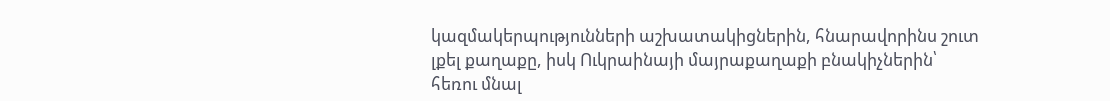կազմակերպությունների աշխատակիցներին, հնարավորինս շուտ լքել քաղաքը, իսկ Ուկրաինայի մայրաքաղաքի բնակիչներին՝ հեռու մնալ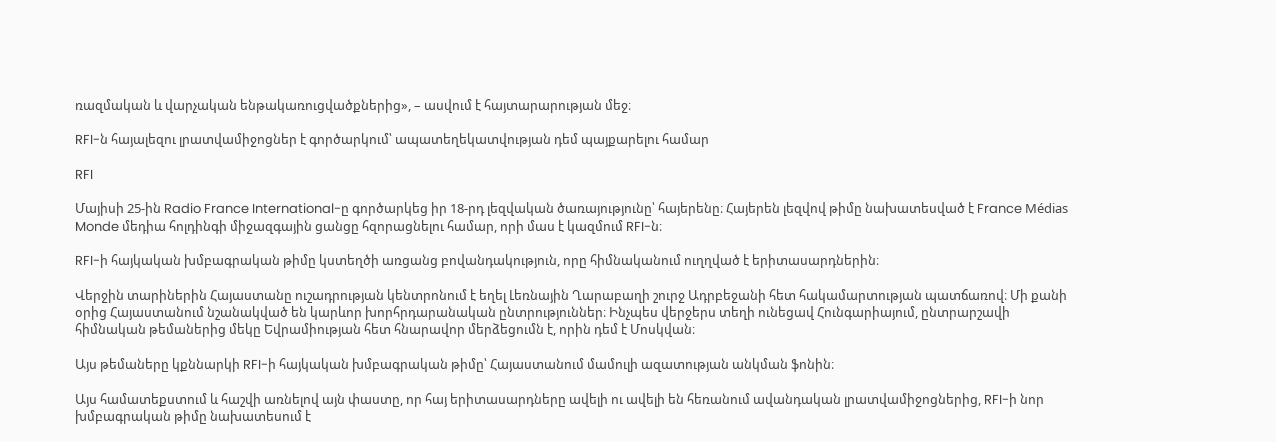ռազմական և վարչական ենթակառուցվածքներից», – ասվում է հայտարարության մեջ։

RFI-ն հայալեզու լրատվամիջոցներ է գործարկում՝ ապատեղեկատվության դեմ պայքարելու համար

RFI

Մայիսի 25-ին Radio France International-ը գործարկեց իր 18-րդ լեզվական ծառայությունը՝ հայերենը։ Հայերեն լեզվով թիմը նախատեսված է France Médias Monde մեդիա հոլդինգի միջազգային ցանցը հզորացնելու համար, որի մաս է կազմում RFI-ն։

RFI-ի հայկական խմբագրական թիմը կստեղծի առցանց բովանդակություն, որը հիմնականում ուղղված է երիտասարդներին։

Վերջին տարիներին Հայաստանը ուշադրության կենտրոնում է եղել Լեռնային Ղարաբաղի շուրջ Ադրբեջանի հետ հակամարտության պատճառով։ Մի քանի օրից Հայաստանում նշանակված են կարևոր խորհրդարանական ընտրություններ։ Ինչպես վերջերս տեղի ունեցավ Հունգարիայում, ընտրարշավի հիմնական թեմաներից մեկը Եվրամիության հետ հնարավոր մերձեցումն է, որին դեմ է Մոսկվան։

Այս թեմաները կքննարկի RFI-ի հայկական խմբագրական թիմը՝ Հայաստանում մամուլի ազատության անկման ֆոնին։

Այս համատեքստում և հաշվի առնելով այն փաստը, որ հայ երիտասարդները ավելի ու ավելի են հեռանում ավանդական լրատվամիջոցներից, RFI-ի նոր խմբագրական թիմը նախատեսում է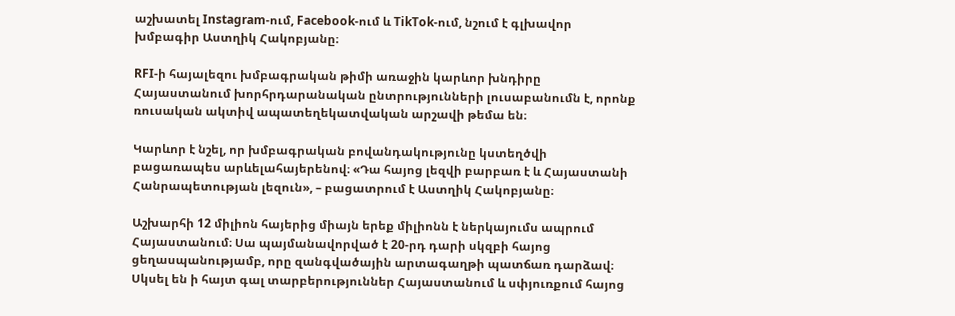աշխատել Instagram-ում, Facebook-ում և TikTok-ում, նշում է գլխավոր խմբագիր Աստղիկ Հակոբյանը։

RFI-ի հայալեզու խմբագրական թիմի առաջին կարևոր խնդիրը Հայաստանում խորհրդարանական ընտրությունների լուսաբանումն է, որոնք ռուսական ակտիվ ապատեղեկատվական արշավի թեմա են։

Կարևոր է նշել, որ խմբագրական բովանդակությունը կստեղծվի բացառապես արևելահայերենով։ «Դա հայոց լեզվի բարբառ է և Հայաստանի Հանրապետության լեզուն», – բացատրում է Աստղիկ Հակոբյանը։

Աշխարհի 12 միլիոն հայերից միայն երեք միլիոնն է ներկայումս ապրում Հայաստանում։ Սա պայմանավորված է 20-րդ դարի սկզբի հայոց ցեղասպանությամբ, որը զանգվածային արտագաղթի պատճառ դարձավ։ Սկսել են ի հայտ գալ տարբերություններ Հայաստանում և սփյուռքում հայոց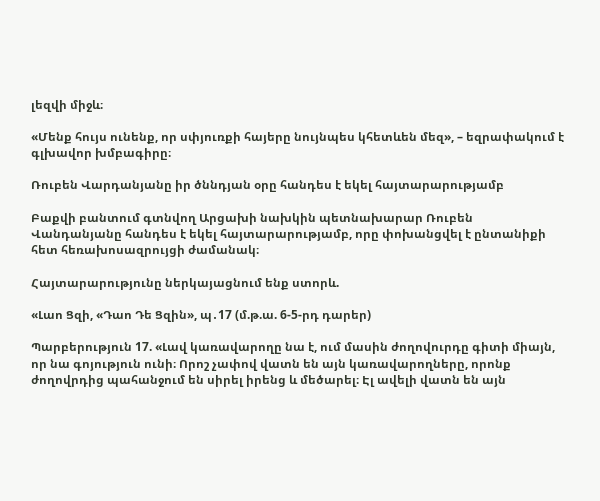լեզվի միջև։

«Մենք հույս ունենք, որ սփյուռքի հայերը նույնպես կհետևեն մեզ», – եզրափակում է գլխավոր խմբագիրը։

Ռուբեն Վարդանյանը իր ծննդյան օրը հանդես է եկել հայտարարությամբ

Բաքվի բանտում գտնվող Արցախի նախկին պետնախարար Ռուբեն Վանդանյանը հանդես է եկել հայտարարությամբ, որը փոխանցվել է ընտանիքի հետ հեռախոսազրույցի ժամանակ։

Հայտարարությունը ներկայացնում ենք ստորև.

«Լաո Ցզի, «Դաո Դե Ցզին», պ․17 (մ.թ.ա. 6-5-րդ դարեր)

Պարբերություն 17. «Լավ կառավարողը նա է, ում մասին ժողովուրդը գիտի միայն, որ նա գոյություն ունի։ Որոշ չափով վատն են այն կառավարողները, որոնք ժողովրդից պահանջում են սիրել իրենց և մեծարել։ Էլ ավելի վատն են այն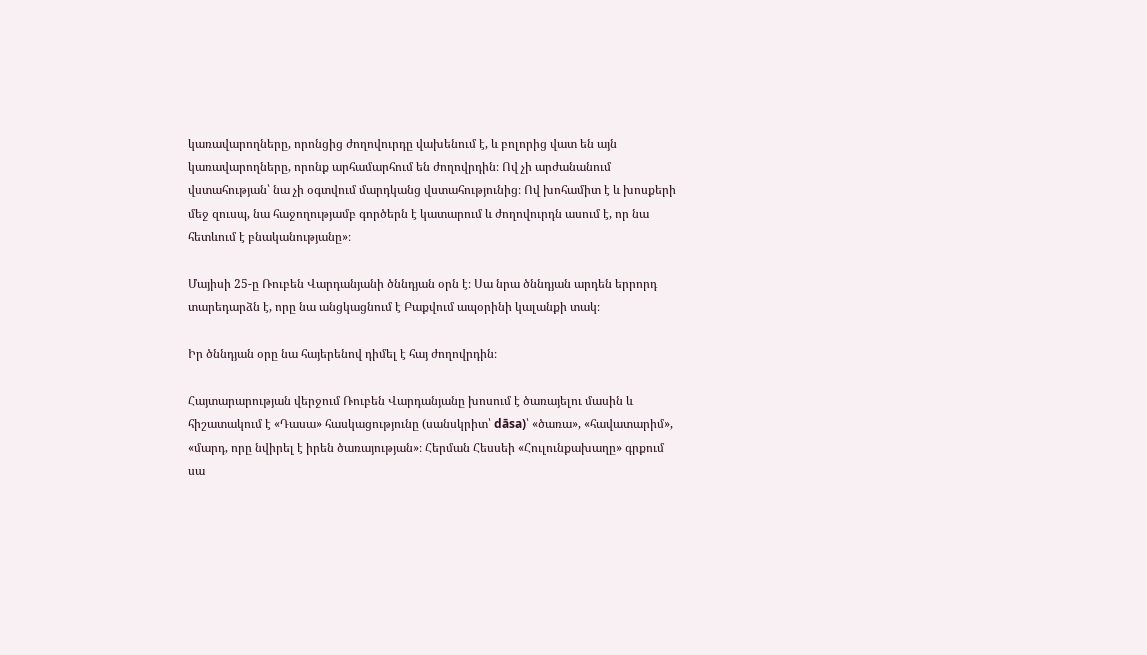կառավարողները, որոնցից ժողովուրդը վախենում է, և բոլորից վատ են այն կառավարողները, որոնք արհամարհում են ժողովրդին։ Ով չի արժանանում վստահության՝ նա չի օգտվում մարդկանց վստահությունից։ Ով խոհամիտ է և խոսքերի մեջ զուսպ, նա հաջողությամբ գործերն է կատարում և ժողովուրդն ասում է, որ նա հետևում է բնականությանը»։

Մայիսի 25-ը Ռուբեն Վարդանյանի ծննդյան օրն է։ Սա նրա ծննդյան արդեն երրորդ տարեդարձն է, որը նա անցկացնում է Բաքվում ապօրինի կալանքի տակ։

Իր ծննդյան օրը նա հայերենով դիմել է հայ ժողովրդին։

Հայտարարության վերջում Ռուբեն Վարդանյանը խոսում է ծառայելու մասին և հիշատակում է «Դասա» հասկացությունը (սանսկրիտ՝ dāsa)՝ «ծառա», «հավատարիմ», «մարդ, որը նվիրել է իրեն ծառայության»։ Հերման Հեսսեի «Հուլունքախաղը» գրքում սա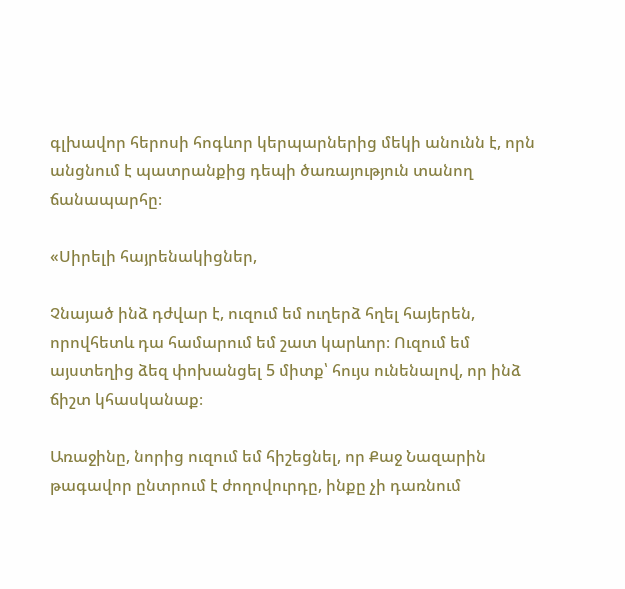գլխավոր հերոսի հոգևոր կերպարներից մեկի անունն է, որն անցնում է պատրանքից դեպի ծառայություն տանող ճանապարհը։

«Սիրելի հայրենակիցներ,

Չնայած ինձ դժվար է, ուզում եմ ուղերձ հղել հայերեն, որովհետև դա համարում եմ շատ կարևոր։ Ուզում եմ այստեղից ձեզ փոխանցել 5 միտք՝ հույս ունենալով, որ ինձ ճիշտ կհասկանաք։

Առաջինը, նորից ուզում եմ հիշեցնել, որ Քաջ Նազարին թագավոր ընտրում է ժողովուրդը, ինքը չի դառնում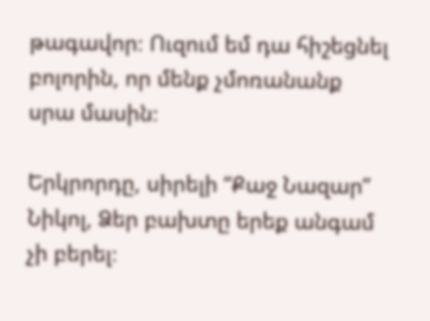թագավոր։ Ուզում եմ դա հիշեցնել բոլորին, որ մենք չմոռանանք սրա մասին։

Երկրորդը, սիրելի “Քաջ Նազար” Նիկոլ, Ձեր բախտը երեք անգամ չի բերել։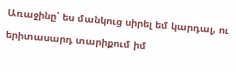Առաջինը՝ ես մանկուց սիրել եմ կարդալ, ու երիտասարդ տարիքում իմ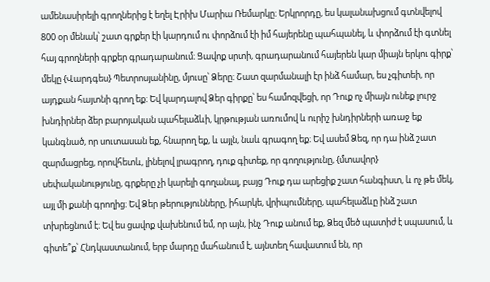ամենասիրելի գրողներից է եղել Էրիխ Մարիա Ռեմարկը։ Երկրորդը, ես կալանախցում գտնվելով 800 օր մենակ՝ շատ գրքեր էի կարդում ու փորձում էի իմ հայերենը պահպանել, և փորձում էի գտնել հայ գրողների գրքեր գրադարանում։ Ցավոք սրտի, գրադարանում հայերեն կար միայն երկու գիրք՝ մեկը {Վարդգես} Պետրոսյանինը, մյուսը՝ Ձերը։ Շատ զարմանալի էր ինձ համար, ես չգիտեի, որ այդքան հայտնի գրող եք։ Եվ կարդալով Ձեր գիրքը՝ ես համոզվեցի, որ Դուք ոչ միայն ունեք լուրջ խնդիրներ ձեր բարոյական պահելաձևի, կրթության առումով և ուրիշ խնդիրների առաջ եք կանգնած, որ սուտասան եք, հնարող եք, և այլն, նաև գրագող եք։ Եվ ասեմ Ձեզ, որ դա ինձ շատ զարմացրեց, որովհետև, լինելով լրագրող, դուք գիտեք, որ գողությունը, {մտավոր} սեփականությունը, գրքերը չի կարելի գողանալ, բայց Դուք դա արեցիք շատ հանգիստ, և ոչ թե մեկ, այլ մի քանի գրողից։ Եվ Ձեր թերությունները, իհարկե, վրիպումները, պահելաձևը ինձ շատ տխրեցնում է։ Եվ ես ցավոք վախենում եմ, որ այն, ինչ Դուք անում եք, Ձեզ մեծ պատիժ է սպասում, և գիտե՞ք՝ Հնդկաստանում, երբ մարդը մահանում է, այնտեղ հավատում են, որ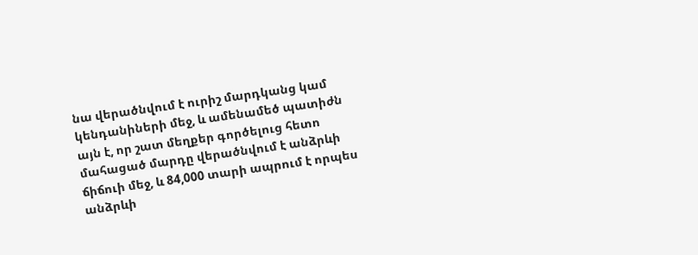նա վերածնվում է ուրիշ մարդկանց կամ կենդանիների մեջ, և ամենամեծ պատիժն այն է, որ շատ մեղքեր գործելուց հետո մահացած մարդը վերածնվում է անձրևի ճիճուի մեջ, և 84,000 տարի ապրում է որպես անձրևի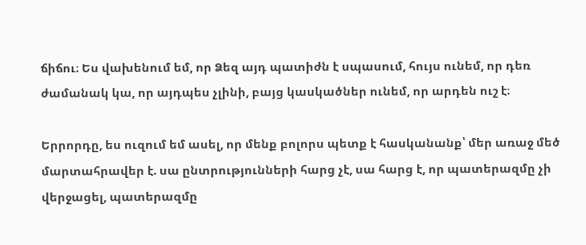ճիճու։ Ես վախենում եմ, որ Ձեզ այդ պատիժն է սպասում, հույս ունեմ, որ դեռ ժամանակ կա, որ այդպես չլինի, բայց կասկածներ ունեմ, որ արդեն ուշ է։

Երրորդը, ես ուզում եմ ասել, որ մենք բոլորս պետք է հասկանանք՝ մեր առաջ մեծ մարտահրավեր է. սա ընտրությունների հարց չէ, սա հարց է, որ պատերազմը չի վերջացել, պատերազմը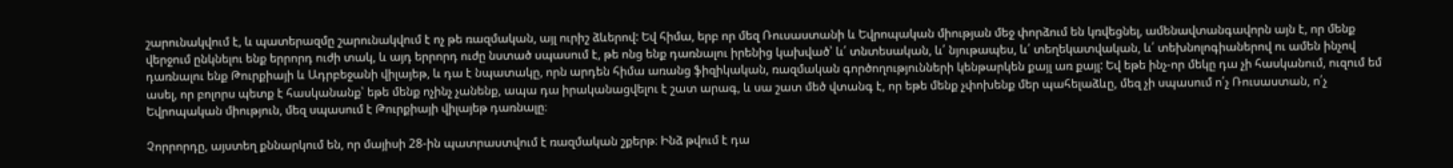շարունակվում է, և պատերազմը շարունակվում է ոչ թե ռազմական, այլ ուրիշ ձևերով: Եվ հիմա, երբ որ մեզ Ռուսաստանի և Եվրոպական միության մեջ փորձում են կռվեցնել, ամենավտանգավորն այն է, որ մենք վերջում ընկնելու ենք երրորդ ուժի տակ, և այդ երրորդ ուժը նստած սպասում է, թե ոնց ենք դառնալու իրենից կախված՝ և՛ տնտեսական, և՛ նյութապես, և՛ տեղեկատվական, և՛ տեխնոլոգիաներով ու ամեն ինչով դառնալու ենք Թուրքիայի և Ադրբեջանի վիլայեթ, և դա է նպատակը, որն արդեն հիմա առանց ֆիզիկական, ռազմական գործողությունների կենթարկեն քայլ առ քայլ: Եվ եթե ինչ-որ մեկը դա չի հասկանում, ուզում եմ ասել, որ բոլորս պետք է հասկանանք՝ եթե մենք ոչինչ չանենք, ապա դա իրականացվելու է շատ արագ, և սա շատ մեծ վտանգ է, որ եթե մենք չփոխենք մեր պահելաձևը, մեզ չի սպասում ո՛չ Ռուսաստան, ո՛չ Եվրոպական միություն, մեզ սպասում է Թուրքիայի վիլայեթ դառնալը։

Չորրորդը, այստեղ քննարկում են, որ մայիսի 28-ին պատրաստվում է ռազմական շքերթ։ Ինձ թվում է դա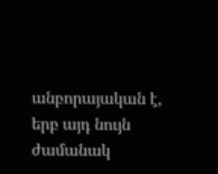անբորայական է, երբ այդ նույն ժամանակ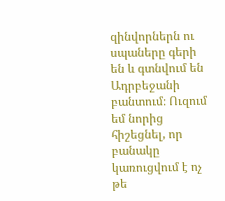զինվորներն ու սպաները գերի են և գտնվում են Ադրբեջանի բանտում։ Ուզում եմ նորից հիշեցնել, որ բանակը կառուցվում է ոչ թե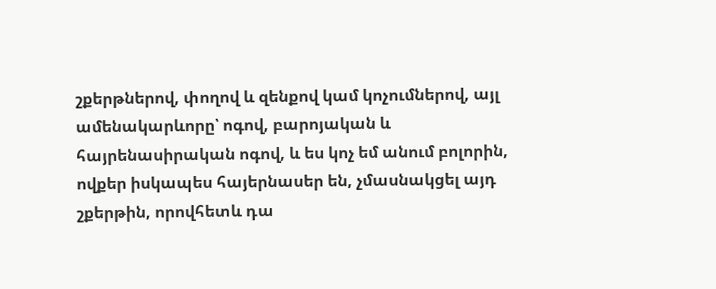շքերթներով, փողով և զենքով կամ կոչումներով, այլ ամենակարևորը՝ ոգով, բարոյական և հայրենասիրական ոգով, և ես կոչ եմ անում բոլորին, ովքեր իսկապես հայերնասեր են, չմասնակցել այդ շքերթին, որովհետև դա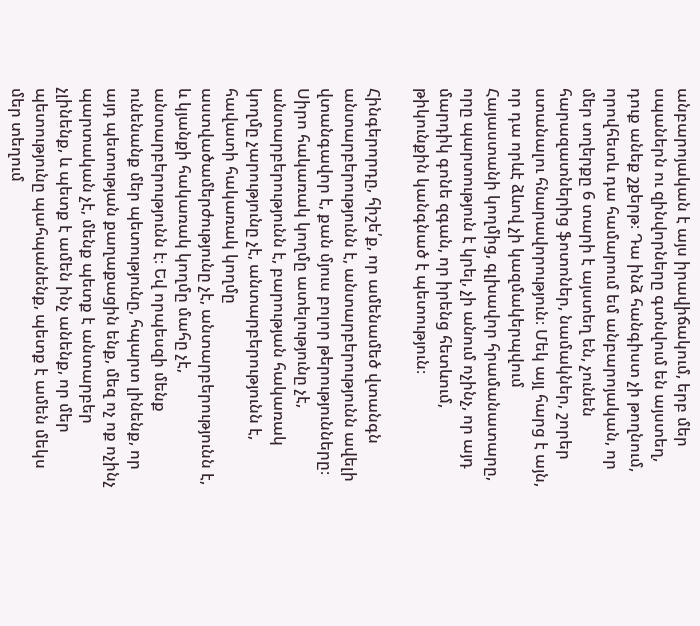անբարոյական է այս իրավիճակում, երբ մեր սպաներն ու զինվորները գտնվում են այստեղ, դուք անեք շքերթ։ Դա ինձ հանգիստ չի թողնում, որովհետև դա համարում եմ անբարոյական, որ մեր տղերքը 6 տարի է այստեղ են, չունեն հարազատներից ֆոտոներ, նամակներ, շորեր ստանալու հնարավորություն։ Մեկ այլ հարց է այն, որ դա որևէ ձևով չի կազմակերպվում Հայաստանի կողմից, գլխավոր հրամանատարը, որը պարտություն է կրել, չի անում ոչինչ, որ այդ մարդիկ գոնե զգան, որ իրենց հետևում, թիկունքին կանգնած է պետություն։

Հինգերորդը, հիշե՛ք, որ ամենամեծ վտանգն անտարբերությունն է, անտարբերությունն ավելի վտանգավոր է, քան մյուս բոլոր թերությունները։ Սիրո հակառակ կողմը ատելությունը չէ, անտարբերությունն է, բարության հակառակ կողմը չարությունը չէ, անտարբերությունն է, հավատի հակառակ կողմը աստվածամերժությունը չէ, անտարբերությունն է, և կյանքի հակառակ կողմը մահը չէ, անտարբերությունն է։ Եվ որպեսզի մենք ունենանք մեր պետությունը, հպարտ լինենք, որ այդ պետության քաղաքացին ենք, մեզ ոչ ոք ոչինչ պարտական չէ, մենք պետք է անտարբեր չլինենք, և պետք է ամեն ինչ անենք, որ մեր պետությունը պահպանենք, պետք է ամեն մեկս մեր տեղում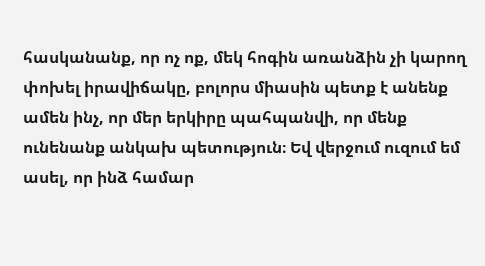հասկանանք, որ ոչ ոք, մեկ հոգին առանձին չի կարող փոխել իրավիճակը, բոլորս միասին պետք է անենք ամեն ինչ, որ մեր երկիրը պահպանվի, որ մենք ունենանք անկախ պետություն։ Եվ վերջում ուզում եմ ասել, որ ինձ համար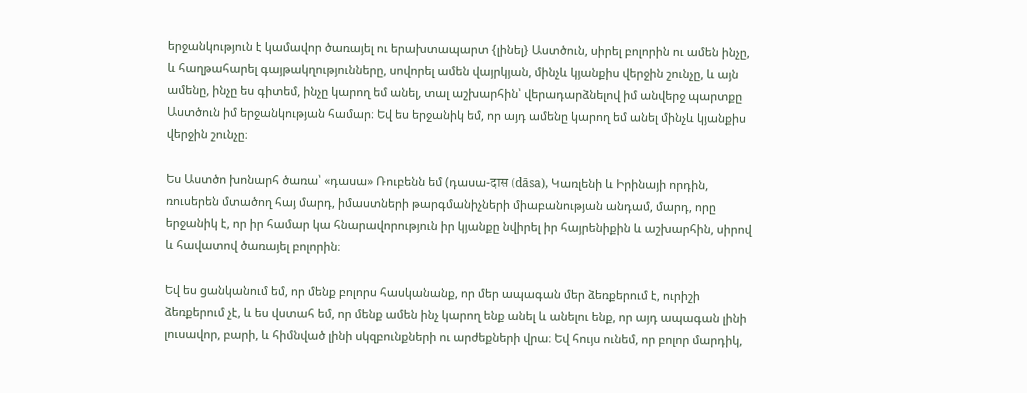երջանկություն է կամավոր ծառայել ու երախտապարտ {լինել} Աստծուն, սիրել բոլորին ու ամեն ինչը, և հաղթահարել գայթակղությունները, սովորել ամեն վայրկյան, մինչև կյանքիս վերջին շունչը, և այն ամենը, ինչը ես գիտեմ, ինչը կարող եմ անել, տալ աշխարհին՝ վերադարձնելով իմ անվերջ պարտքը Աստծուն իմ երջանկության համար։ Եվ ես երջանիկ եմ, որ այդ ամենը կարող եմ անել մինչև կյանքիս վերջին շունչը։

Ես Աստծո խոնարհ ծառա՝ «դասա» Ռուբենն եմ (դասա-दास (dāsa), Կառլենի և Իրինայի որդին, ռուսերեն մտածող հայ մարդ, իմաստների թարգմանիչների միաբանության անդամ, մարդ, որը երջանիկ է, որ իր համար կա հնարավորություն իր կյանքը նվիրել իր հայրենիքին և աշխարհին, սիրով և հավատով ծառայել բոլորին։

Եվ ես ցանկանում եմ, որ մենք բոլորս հասկանանք, որ մեր ապագան մեր ձեռքերում է, ուրիշի ձեռքերում չէ, և ես վստահ եմ, որ մենք ամեն ինչ կարող ենք անել և անելու ենք, որ այդ ապագան լինի լուսավոր, բարի, և հիմնված լինի սկզբունքների ու արժեքների վրա։ Եվ հույս ունեմ, որ բոլոր մարդիկ,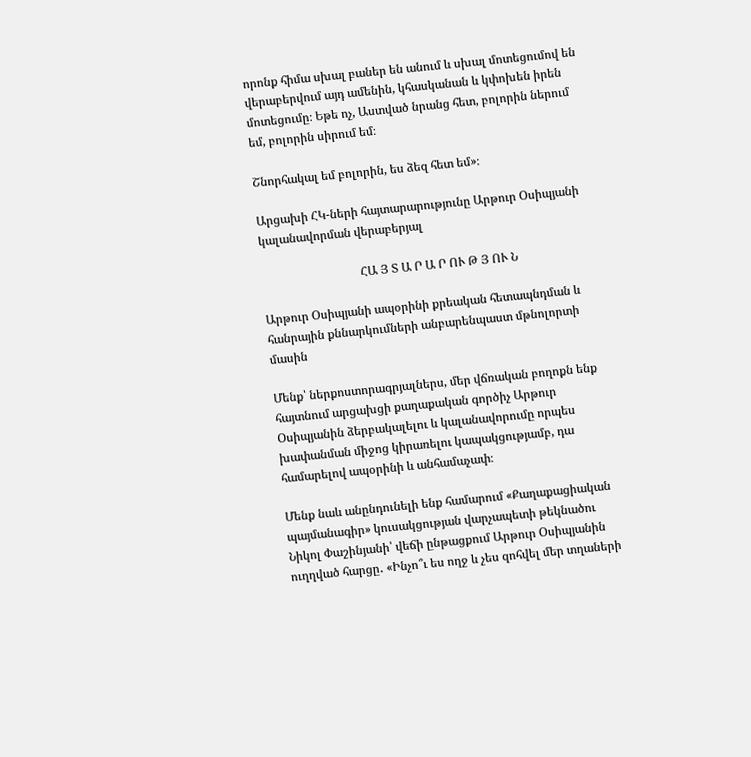որոնք հիմա սխալ բաներ են անում և սխալ մոտեցումով են վերաբերվում այդ ամենին, կհասկանան և կփոխեն իրեն մոտեցումը։ Եթե ոչ, Աստված նրանց հետ, բոլորին ներում եմ, բոլորին սիրում եմ։

Շնորհակալ եմ բոլորին, ես ձեզ հետ եմ»։

Արցախի ՀԿ-ների հայտարարությունը Արթուր Օսիպյանի կալանավորման վերաբերյալ

                                 ՀԱ Յ Տ Ա Ր Ա Ր ՈՒ Թ Յ ՈՒ Ն

Արթուր Օսիպյանի ապօրինի քրեական հետապնդման և հանրային քննարկումների անբարենպաստ մթնոլորտի մասին

Մենք՝ ներքոստորագրյալներս, մեր վճռական բողոքն ենք հայտնում արցախցի քաղաքական գործիչ Արթուր Օսիպյանին ձերբակալելու և կալանավորումը որպես խափանման միջոց կիրառելու կապակցությամբ, դա համարելով ապօրինի և անհամաչափ։

Մենք նաև անընդունելի ենք համարում «Քաղաքացիական պայմանագիր» կուսակցության վարչապետի թեկնածու Նիկոլ Փաշինյանի՝ վեճի ընթացքում Արթուր Օսիպյանին ուղղված հարցը․ «Ինչո՞ւ ես ողջ և չես զոհվել մեր տղաների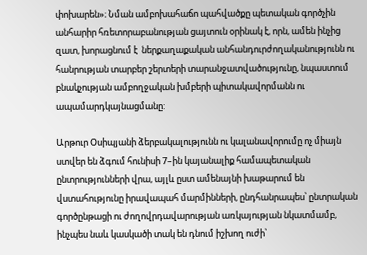փոխարեն»։ Նման ամբոխահաճո պահվածքը պետական գործչին անհարիր հռետորաբանության ցայտուն օրինակ է, որն, ամեն ինչից զատ, խորացնում է  ներքաղաքական անհանդուրժողականությունն ու հանրության տարբեր շերտերի տարանջատվածությունը, նպաստում բնակչության ամբողջական խմբերի պիտակավորմանն ու ապամարդկայնացմանը:

Արթուր Օսիպյանի ձերբակալությունն ու կալանավորումը ոչ միայն ստվեր են ձգում հունիսի 7–ին կայանալիք համապետական ընտրությունների վրա, այլև ըստ ամենայնի խաթարում են վստահությունը իրավապահ մարմինների, ընդհանրապես՝ ընտրական գործընթացի ու ժողովրդավարության առկայության նկատմամբ, ինչպես նաև կասկածի տակ են դնում իշխող ուժի՝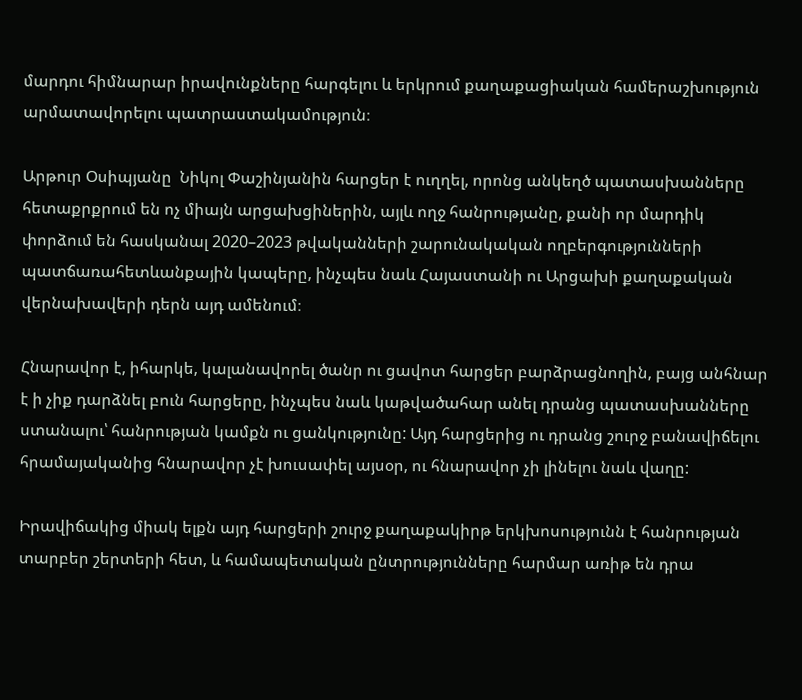մարդու հիմնարար իրավունքները հարգելու և երկրում քաղաքացիական համերաշխություն արմատավորելու պատրաստակամություն։

Արթուր Օսիպյանը  Նիկոլ Փաշինյանին հարցեր է ուղղել, որոնց անկեղծ պատասխանները հետաքրքրում են ոչ միայն արցախցիներին, այլև ողջ հանրությանը, քանի որ մարդիկ փորձում են հասկանալ 2020–2023 թվականների շարունակական ողբերգությունների պատճառահետևանքային կապերը, ինչպես նաև Հայաստանի ու Արցախի քաղաքական վերնախավերի դերն այդ ամենում։

Հնարավոր է, իհարկե, կալանավորել ծանր ու ցավոտ հարցեր բարձրացնողին, բայց անհնար է ի չիք դարձնել բուն հարցերը, ինչպես նաև կաթվածահար անել դրանց պատասխանները ստանալու՝ հանրության կամքն ու ցանկությունը: Այդ հարցերից ու դրանց շուրջ բանավիճելու հրամայականից հնարավոր չէ խուսափել այսօր, ու հնարավոր չի լինելու նաև վաղը:

Իրավիճակից միակ ելքն այդ հարցերի շուրջ քաղաքակիրթ երկխոսությունն է հանրության տարբեր շերտերի հետ, և համապետական ընտրությունները հարմար առիթ են դրա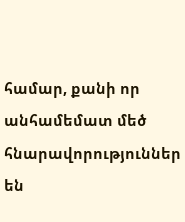համար, քանի որ անհամեմատ մեծ հնարավորություններ են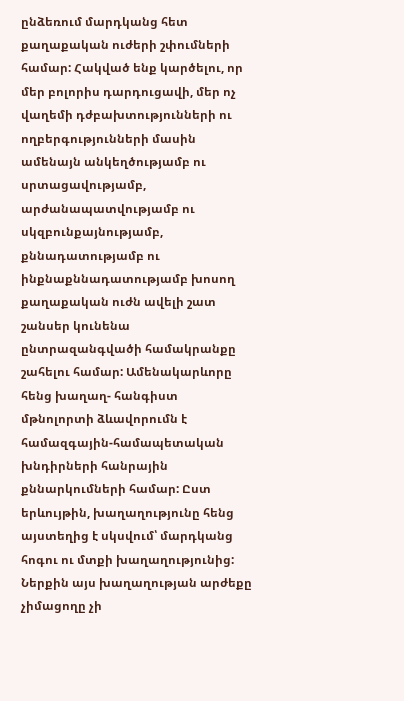ընձեռում մարդկանց հետ քաղաքական ուժերի շփումների համար: Հակված ենք կարծելու, որ մեր բոլորիս դարդուցավի, մեր ոչ վաղեմի դժբախտությունների ու ողբերգությունների մասին ամենայն անկեղծությամբ ու սրտացավությամբ,  արժանապատվությամբ ու սկզբունքայնությամբ, քննադատությամբ ու ինքնաքննադատությամբ խոսող քաղաքական ուժն ավելի շատ շանսեր կունենա ընտրազանգվածի համակրանքը շահելու համար: Ամենակարևորը հենց խաղաղ- հանգիստ մթնոլորտի ձևավորումն է համազգային-համապետական խնդիրների հանրային քննարկումների համար: Ըստ երևույթին, խաղաղությունը հենց այստեղից է սկսվում՝ մարդկանց հոգու ու մտքի խաղաղությունից: Ներքին այս խաղաղության արժեքը չիմացողը չի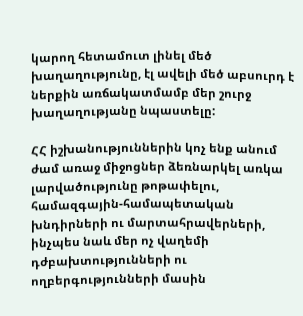կարող հետամուտ լինել մեծ խաղաղությունը, էլ ավելի մեծ աբսուրդ է ներքին առճակատմամբ մեր շուրջ խաղաղությանը նպաստելը:

ՀՀ իշխանություններին կոչ ենք անում ժամ առաջ միջոցներ ձեռնարկել առկա լարվածությունը թոթափելու, համազգային-համապետական խնդիրների ու մարտահրավերների, ինչպես նաև մեր ոչ վաղեմի դժբախտությունների ու ողբերգությունների մասին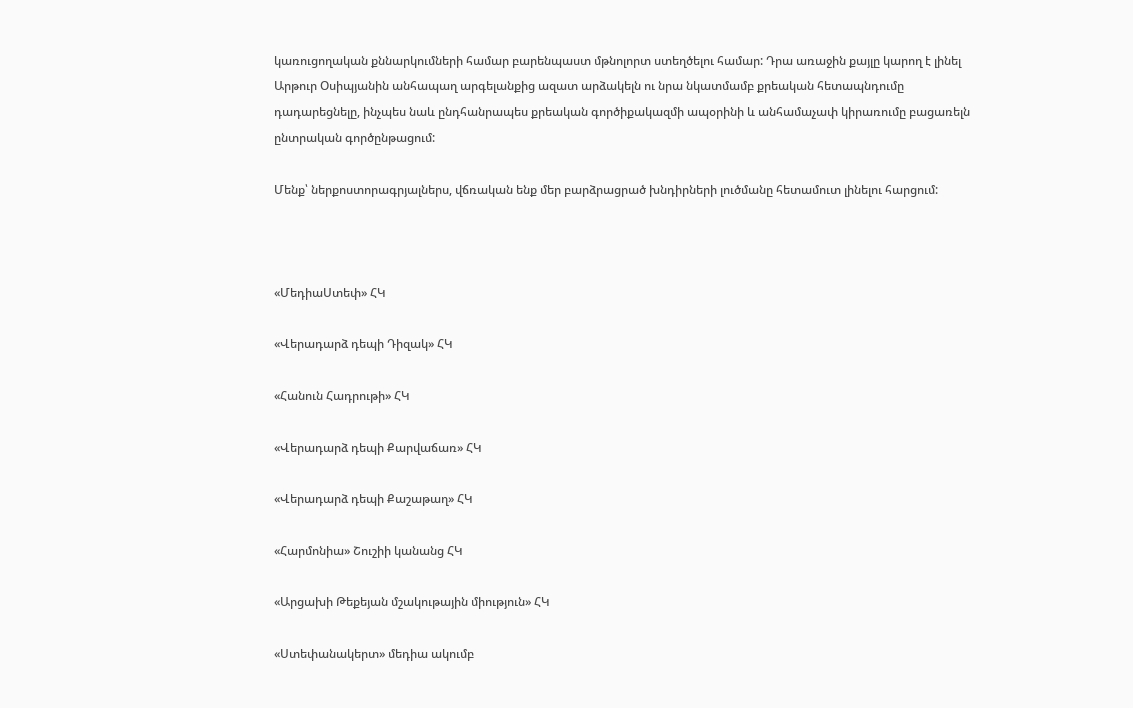կառուցողական քննարկումների համար բարենպաստ մթնոլորտ ստեղծելու համար: Դրա առաջին քայլը կարող է լինել Արթուր Օսիպյանին անհապաղ արգելանքից ազատ արձակելն ու նրա նկատմամբ քրեական հետապնդումը դադարեցնելը, ինչպես նաև ընդհանրապես քրեական գործիքակազմի ապօրինի և անհամաչափ կիրառումը բացառելն ընտրական գործընթացում:

Մենք՝ ներքոստորագրյալներս, վճռական ենք մեր բարձրացրած խնդիրների լուծմանը հետամուտ լինելու հարցում:



«ՄեդիաՍտեփ» ՀԿ

«Վերադարձ դեպի Դիզակ» ՀԿ

«Հանուն Հադրութի» ՀԿ

«Վերադարձ դեպի Քարվաճառ» ՀԿ

«Վերադարձ դեպի Քաշաթաղ» ՀԿ

«Հարմոնիա» Շուշիի կանանց ՀԿ

«Արցախի Թեքեյան մշակութային միություն» ՀԿ

«Ստեփանակերտ» մեդիա ակումբ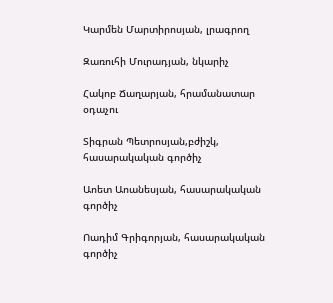Կարմեն Մարտիրոսյան, լրագրող

Զառուհի Մուրադյան, նկարիչ

Հակոբ Ճաղարյան, հրամանատար օդաչու

Տիգրան Պետրոսյան,բժիշկ, հասարակական գործիչ

Աոետ Աոանեսյան, հասարակական գործիչ

Ոադիմ Գրիգորյան, հասարակական գործիչ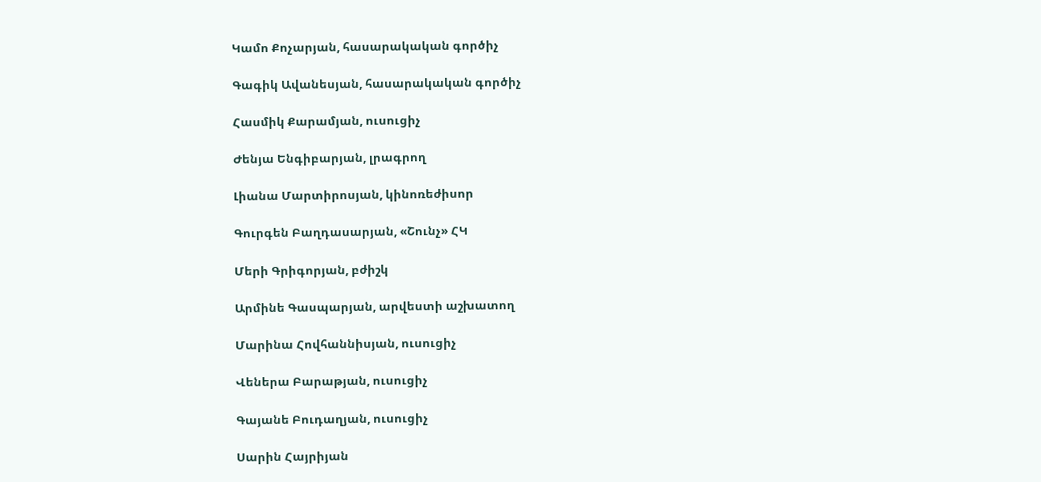Կամո Քոչարյան, հասարակական գործիչ

Գագիկ Ավանեսյան, հասարակական գործիչ

Հասմիկ Քարամյան, ուսուցիչ

Ժենյա Ենգիբարյան, լրագրող

Լիանա Մարտիրոսյան, կինոռեժիսոր

Գուրգեն Բաղդասարյան, «Շունչ» ՀԿ

Մերի Գրիգորյան, բժիշկ

Արմինե Գասպարյան, արվեստի աշխատող

Մարինա Հովհաննիսյան, ուսուցիչ

Վեներա Բարաթյան, ուսուցիչ

Գայանե Բուդաղյան, ուսուցիչ

Սարին Հայրիյան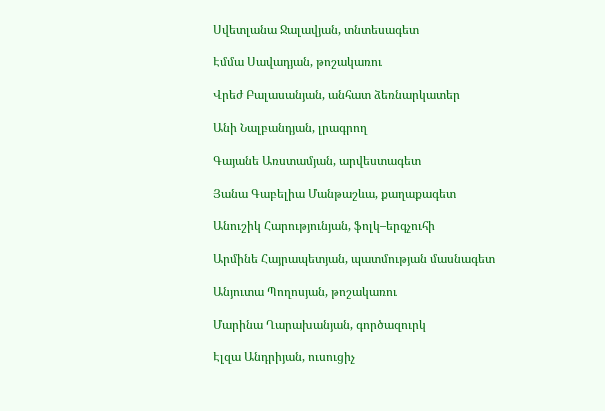Սվետլանա Ջալավյան, տնտեսագետ

Էմմա Սավադյան, թոշակառու

Վրեժ Բալասանյան, անհատ ձեռնարկատեր

Անի Նալբանդյան, լրագրող

Գայանե Առստամյան, արվեստագետ

Յանա Գաբելիա Մանթաշևա, քաղաքագետ

Անուշիկ Հարությունյան, ֆոլկ–երգչուհի

Արմինե Հայրապետյան, պատմության մասնագետ

Անյուտա Պողոսյան, թոշակառու

Մարինա Ղարախանյան, գործազուրկ

Էլզա Անդրիյան, ուսուցիչ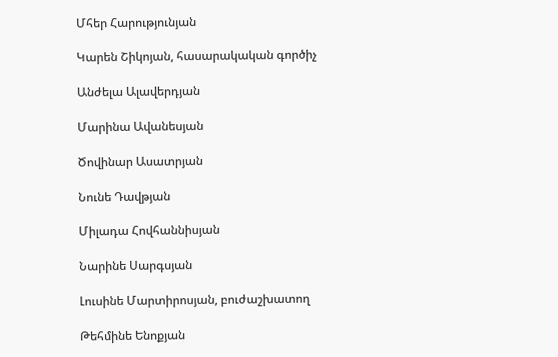Մհեր Հարությունյան

Կարեն Շիկոյան, հասարակական գործիչ

Անժելա Ալավերդյան

Մարինա Ավանեսյան

Ծովինար Ասատրյան

Նունե Դավթյան

Միլադա Հովհաննիսյան

Նարինե Սարգսյան

Լուսինե Մարտիրոսյան, բուժաշխատող

Թեհմինե Ենոքյան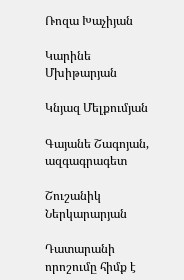Ռոզա Խաչիյան

Կարինե Մխիթարյան

Կնյազ Մելքումյան

Գայանե Շագոյան, ազգագրագետ

Շուշանիկ Ներկարարյան

Դատարանի որոշումը հիմք է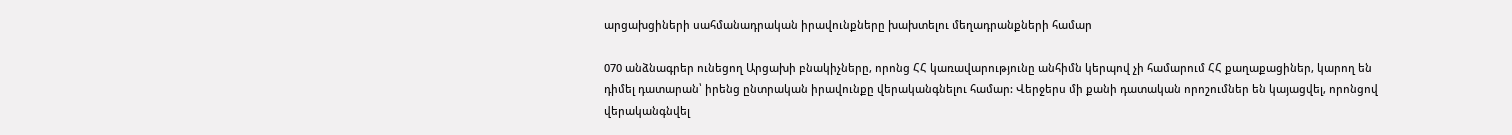արցախցիների սահմանադրական իրավունքները խախտելու մեղադրանքների համար

070 անձնագրեր ունեցող Արցախի բնակիչները, որոնց ՀՀ կառավարությունը անհիմն կերպով չի համարում ՀՀ քաղաքացիներ, կարող են դիմել դատարան՝ իրենց ընտրական իրավունքը վերականգնելու համար: Վերջերս մի քանի դատական որոշումներ են կայացվել, որոնցով վերականգնվել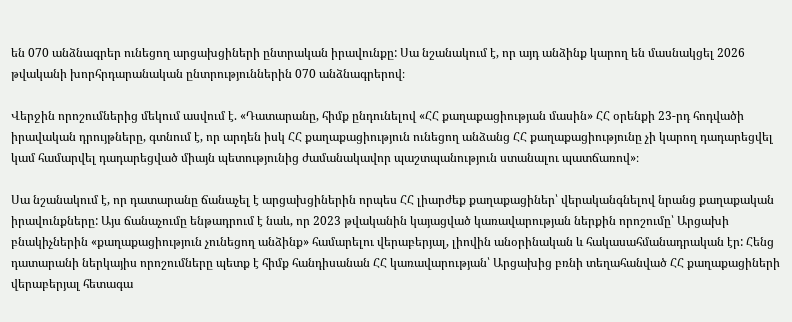են 070 անձնագրեր ունեցող արցախցիների ընտրական իրավունքը: Սա նշանակում է, որ այդ անձինք կարող են մասնակցել 2026 թվականի խորհրդարանական ընտրություններին 070 անձնագրերով։

Վերջին որոշումներից մեկում ասվում է. «Դատարանը, հիմք ընդունելով «ՀՀ քաղաքացիության մասին» ՀՀ օրենքի 23-րդ հոդվածի իրավական դրույթները, գտնում է, որ արդեն իսկ ՀՀ քաղաքացիություն ունեցող անձանց ՀՀ քաղաքացիությունը չի կարող դադարեցվել կամ համարվել դադարեցված միայն պետությունից ժամանակավոր պաշտպանություն ստանալու պատճառով»։

Սա նշանակում է, որ դատարանը ճանաչել է արցախցիներին որպես ՀՀ լիարժեք քաղաքացիներ՝ վերականգնելով նրանց քաղաքական իրավունքները: Այս ճանաչումը ենթադրում է նաև, որ 2023 թվականին կայացված կառավարության ներքին որոշումը՝ Արցախի բնակիչներին «քաղաքացիություն չունեցող անձինք» համարելու վերաբերյալ, լիովին անօրինական և հակասահմանադրական էր: Հենց դատարանի ներկայիս որոշումները պետք է հիմք հանդիսանան ՀՀ կառավարության՝ Արցախից բռնի տեղահանված ՀՀ քաղաքացիների վերաբերյալ հետագա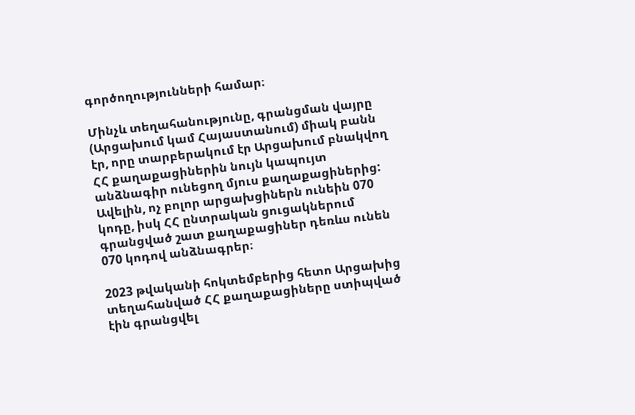գործողությունների համար։

Մինչև տեղահանությունը, գրանցման վայրը (Արցախում կամ Հայաստանում) միակ բանն էր, որը տարբերակում էր Արցախում բնակվող ՀՀ քաղաքացիներին նույն կապույտ անձնագիր ունեցող մյուս քաղաքացիներից: Ավելին, ոչ բոլոր արցախցիներն ունեին 070 կոդը, իսկ ՀՀ ընտրական ցուցակներում գրանցված շատ քաղաքացիներ դեռևս ունեն 070 կոդով անձնագրեր։

2023 թվականի հոկտեմբերից հետո Արցախից տեղահանված ՀՀ քաղաքացիները ստիպված էին գրանցվել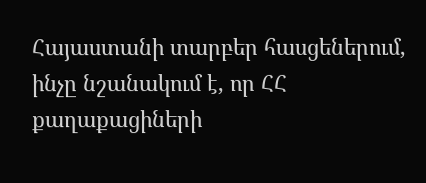Հայաստանի տարբեր հասցեներում, ինչը նշանակում է, որ ՀՀ քաղաքացիների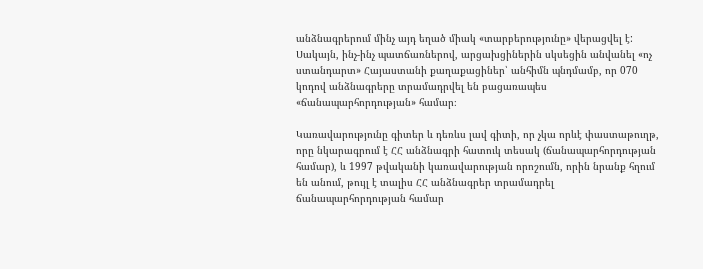անձնագրերում մինչ այդ եղած միակ «տարբերությունը» վերացվել է: Սակայն, ինչ-ինչ պատճառներով, արցախցիներին սկսեցին անվանել «ոչ ստանդարտ» Հայաստանի քաղաքացիներ՝ անհիմն պնդմամբ, որ 070 կոդով անձնագրերը տրամադրվել են բացառապես «ճանապարհորդության» համար։

Կառավարությունը գիտեր և դեռևս լավ գիտի, որ չկա որևէ փաստաթուղթ, որը նկարագրում է ՀՀ անձնագրի հատուկ տեսակ (ճանապարհորդության համար), և 1997 թվականի կառավարության որոշումն, որին նրանք հղում են անում, թույլ է տալիս ՀՀ անձնագրեր տրամադրել ճանապարհորդության համար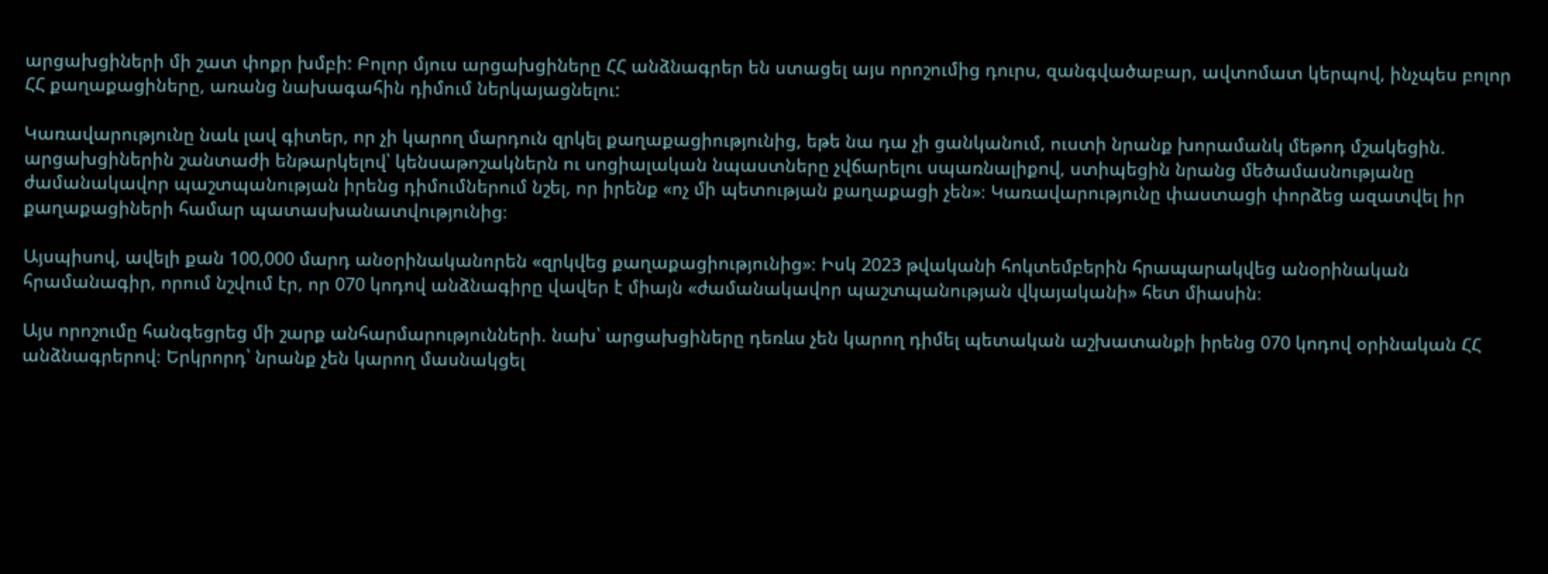արցախցիների մի շատ փոքր խմբի: Բոլոր մյուս արցախցիները ՀՀ անձնագրեր են ստացել այս որոշումից դուրս, զանգվածաբար, ավտոմատ կերպով, ինչպես բոլոր ՀՀ քաղաքացիները, առանց նախագահին դիմում ներկայացնելու:

Կառավարությունը նաև լավ գիտեր, որ չի կարող մարդուն զրկել քաղաքացիությունից, եթե նա դա չի ցանկանում, ուստի նրանք խորամանկ մեթոդ մշակեցին. արցախցիներին շանտաժի ենթարկելով՝ կենսաթոշակներն ու սոցիալական նպաստները չվճարելու սպառնալիքով, ստիպեցին նրանց մեծամասնությանը ժամանակավոր պաշտպանության իրենց դիմումներում նշել, որ իրենք «ոչ մի պետության քաղաքացի չեն»։ Կառավարությունը փաստացի փորձեց ազատվել իր քաղաքացիների համար պատասխանատվությունից։

Այսպիսով, ավելի քան 100,000 մարդ անօրինականորեն «զրկվեց քաղաքացիությունից»։ Իսկ 2023 թվականի հոկտեմբերին հրապարակվեց անօրինական հրամանագիր, որում նշվում էր, որ 070 կոդով անձնագիրը վավեր է միայն «ժամանակավոր պաշտպանության վկայականի» հետ միասին։

Այս որոշումը հանգեցրեց մի շարք անհարմարությունների. նախ՝ արցախցիները դեռևս չեն կարող դիմել պետական աշխատանքի իրենց 070 կոդով օրինական ՀՀ անձնագրերով։ Երկրորդ՝ նրանք չեն կարող մասնակցել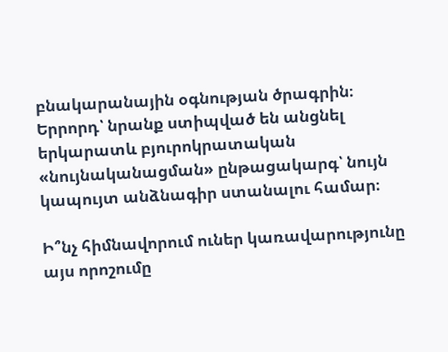բնակարանային օգնության ծրագրին։ Երրորդ՝ նրանք ստիպված են անցնել երկարատև բյուրոկրատական «նույնականացման» ընթացակարգ՝ նույն կապույտ անձնագիր ստանալու համար։

Ի՞նչ հիմնավորում ուներ կառավարությունը այս որոշումը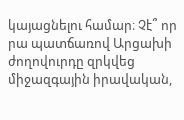կայացնելու համար։ Չէ՞ որ րա պատճառով Արցախի ժողովուրդը զրկվեց միջազգային իրավական,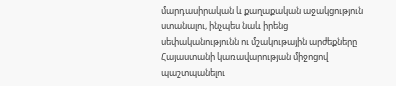մարդասիրական և քաղաքական աջակցություն ստանալու, ինչպես նաև իրենց սեփականությունն ու մշակութային արժեքները Հայաստանի կառավարության միջոցով պաշտպանելու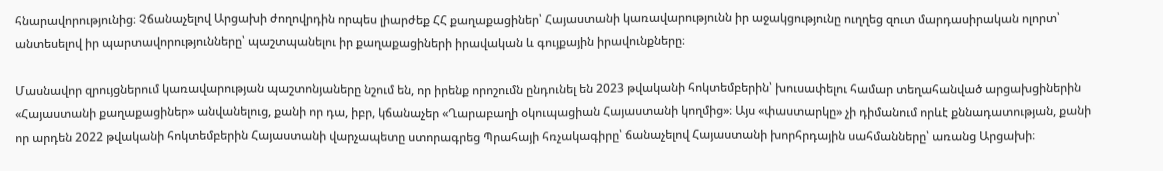հնարավորությունից։ Չճանաչելով Արցախի ժողովրդին որպես լիարժեք ՀՀ քաղաքացիներ՝ Հայաստանի կառավարությունն իր աջակցությունը ուղղեց զուտ մարդասիրական ոլորտ՝ անտեսելով իր պարտավորությունները՝ պաշտպանելու իր քաղաքացիների իրավական և գույքային իրավունքները։

Մասնավոր զրույցներում կառավարության պաշտոնյաները նշում են, որ իրենք որոշումն ընդունել են 2023 թվականի հոկտեմբերին՝ խուսափելու համար տեղահանված արցախցիներին «Հայաստանի քաղաքացիներ» անվանելուց, քանի որ դա, իբր, կճանաչեր «Ղարաբաղի օկուպացիան Հայաստանի կողմից»։ Այս «փաստարկը» չի դիմանում որևէ քննադատության, քանի որ արդեն 2022 թվականի հոկտեմբերին Հայաստանի վարչապետը ստորագրեց Պրահայի հռչակագիրը՝ ճանաչելով Հայաստանի խորհրդային սահմանները՝ առանց Արցախի։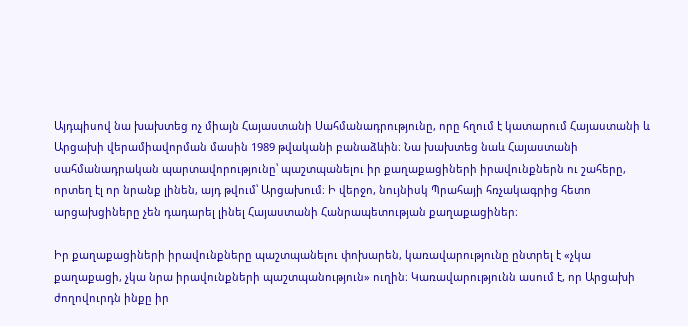Այդպիսով նա խախտեց ոչ միայն Հայաստանի Սահմանադրությունը, որը հղում է կատարում Հայաստանի և Արցախի վերամիավորման մասին 1989 թվականի բանաձևին։ Նա խախտեց նաև Հայաստանի սահմանադրական պարտավորությունը՝ պաշտպանելու իր քաղաքացիների իրավունքներն ու շահերը, որտեղ էլ որ նրանք լինեն, այդ թվում՝ Արցախում։ Ի վերջո, նույնիսկ Պրահայի հռչակագրից հետո արցախցիները չեն դադարել լինել Հայաստանի Հանրապետության քաղաքացիներ։

Իր քաղաքացիների իրավունքները պաշտպանելու փոխարեն, կառավարությունը ընտրել է «չկա քաղաքացի, չկա նրա իրավունքների պաշտպանություն» ուղին։ Կառավարությունն ասում է, որ Արցախի ժողովուրդն ինքը իր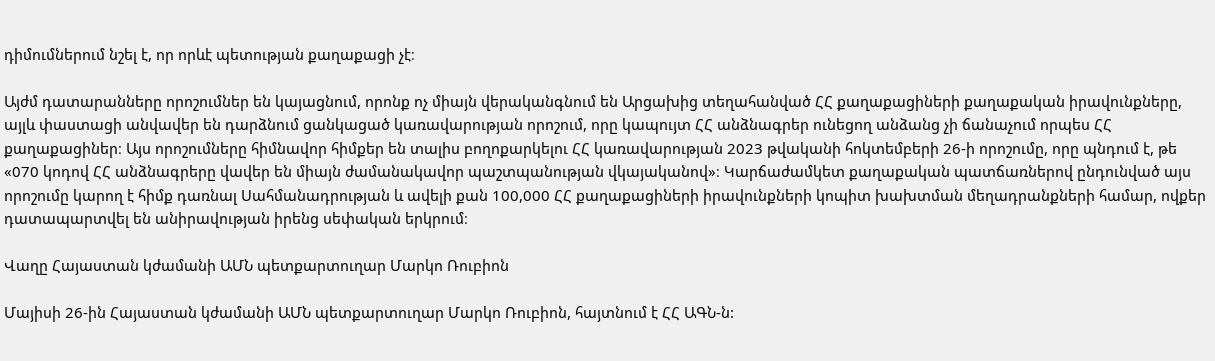դիմումներում նշել է, որ որևէ պետության քաղաքացի չէ։

Այժմ դատարանները որոշումներ են կայացնում, որոնք ոչ միայն վերականգնում են Արցախից տեղահանված ՀՀ քաղաքացիների քաղաքական իրավունքները, այլև փաստացի անվավեր են դարձնում ցանկացած կառավարության որոշում, որը կապույտ ՀՀ անձնագրեր ունեցող անձանց չի ճանաչում որպես ՀՀ քաղաքացիներ։ Այս որոշումները հիմնավոր հիմքեր են տալիս բողոքարկելու ՀՀ կառավարության 2023 թվականի հոկտեմբերի 26-ի որոշումը, որը պնդում է, թե «070 կոդով ՀՀ անձնագրերը վավեր են միայն ժամանակավոր պաշտպանության վկայականով»։ Կարճաժամկետ քաղաքական պատճառներով ընդունված այս որոշումը կարող է հիմք դառնալ Սահմանադրության և ավելի քան 100,000 ՀՀ քաղաքացիների իրավունքների կոպիտ խախտման մեղադրանքների համար, ովքեր դատապարտվել են անիրավության իրենց սեփական երկրում։

Վաղը Հայաստան կժամանի ԱՄՆ պետքարտուղար Մարկո Ռուբիոն

Մայիսի 26-ին Հայաստան կժամանի ԱՄՆ պետքարտուղար Մարկո Ռուբիոն, հայտնում է ՀՀ ԱԳՆ-ն: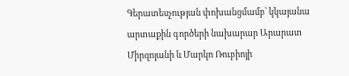Գերատեսչության փոխանցմամբ՝ կկայանա արտաքին գործերի նախարար Արարատ Միրզոյանի և Մարկո Ռուբիոյի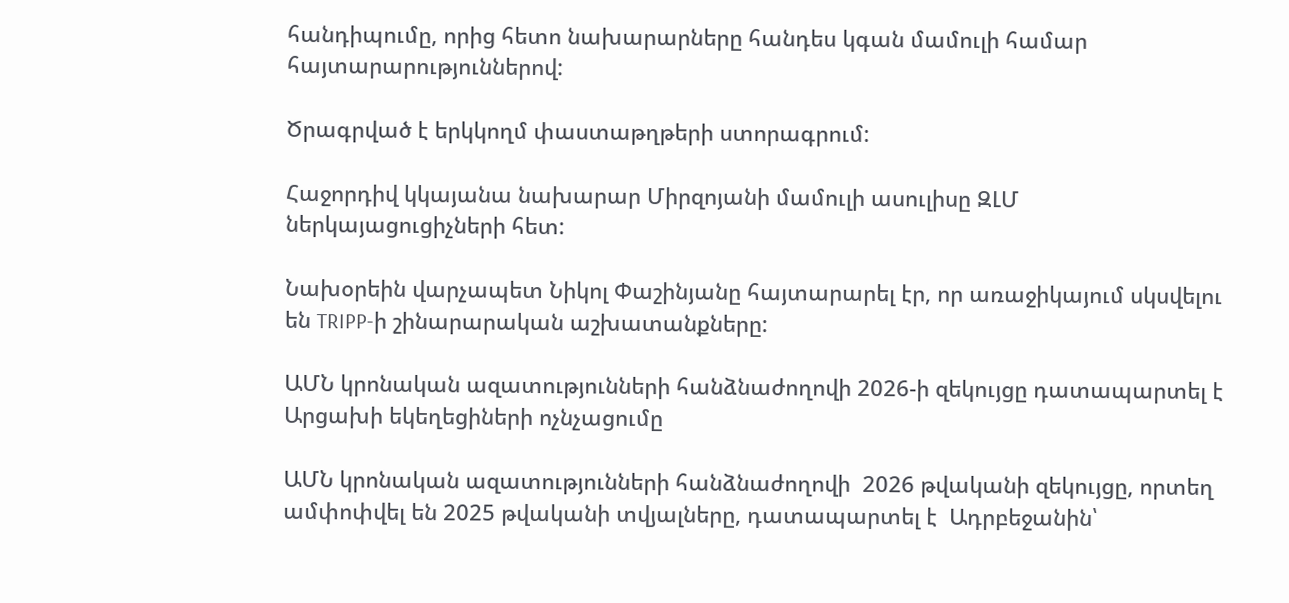հանդիպումը, որից հետո նախարարները հանդես կգան մամուլի համար հայտարարություններով:

Ծրագրված է երկկողմ փաստաթղթերի ստորագրում:

Հաջորդիվ կկայանա նախարար Միրզոյանի մամուլի ասուլիսը ԶԼՄ ներկայացուցիչների հետ:

Նախօրեին վարչապետ Նիկոլ Փաշինյանը հայտարարել էր, որ առաջիկայում սկսվելու են TRIPP-ի շինարարական աշխատանքները:

ԱՄՆ կրոնական ազատությունների հանձնաժողովի 2026-ի զեկույցը դատապարտել է Արցախի եկեղեցիների ոչնչացումը

ԱՄՆ կրոնական ազատությունների հանձնաժողովի  2026 թվականի զեկույցը, որտեղ ամփոփվել են 2025 թվականի տվյալները, դատապարտել է  Ադրբեջանին՝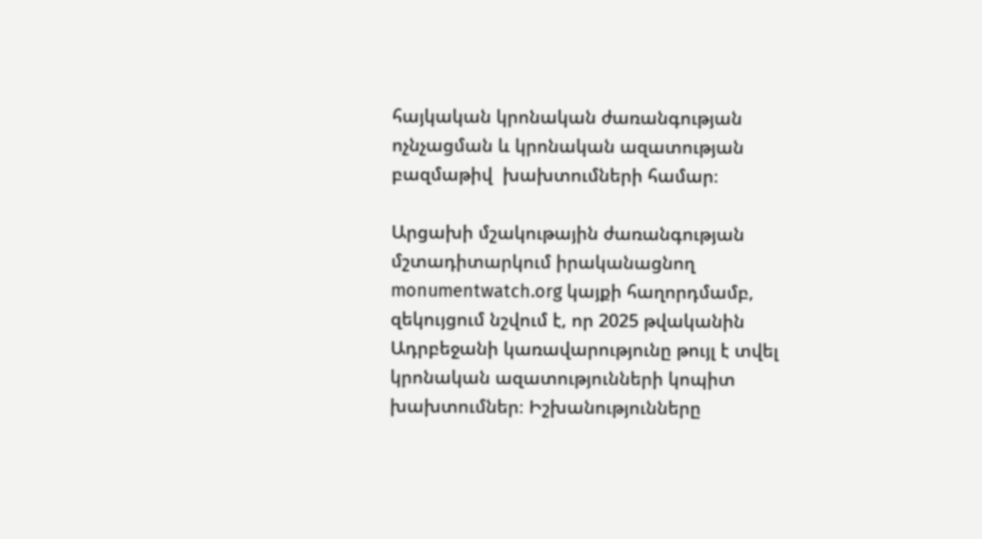հայկական կրոնական ժառանգության ոչնչացման և կրոնական ազատության բազմաթիվ  խախտումների համար։

Արցախի մշակութային ժառանգության մշտադիտարկում իրականացնող monumentwatch.org կայքի հաղորդմամբ, զեկույցում նշվում է, որ 2025 թվականին Ադրբեջանի կառավարությունը թույլ է տվել կրոնական ազատությունների կոպիտ խախտումներ։ Իշխանությունները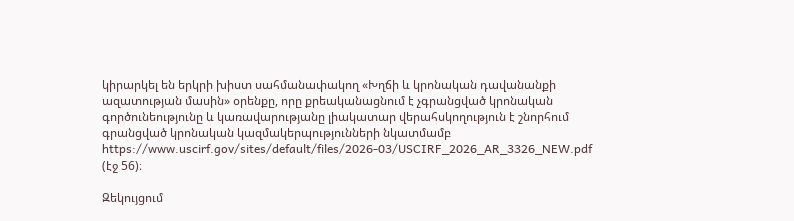կիրարկել են երկրի խիստ սահմանափակող «Խղճի և կրոնական դավանանքի ազատության մասին» օրենքը, որը քրեականացնում է չգրանցված կրոնական գործունեությունը և կառավարությանը լիակատար վերահսկողություն է շնորհում գրանցված կրոնական կազմակերպությունների նկատմամբ https://www.uscirf.gov/sites/default/files/2026-03/USCIRF_2026_AR_3326_NEW.pdf (էջ 56)։

Զեկույցում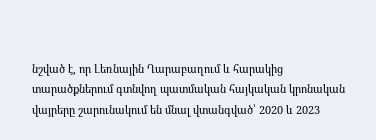նշված է, որ Լեռնային Ղարաբաղում և հարակից տարածքներում գտնվող պատմական հայկական կրոնական վայրերը շարունակում են մնալ վտանգված՝ 2020 և 2023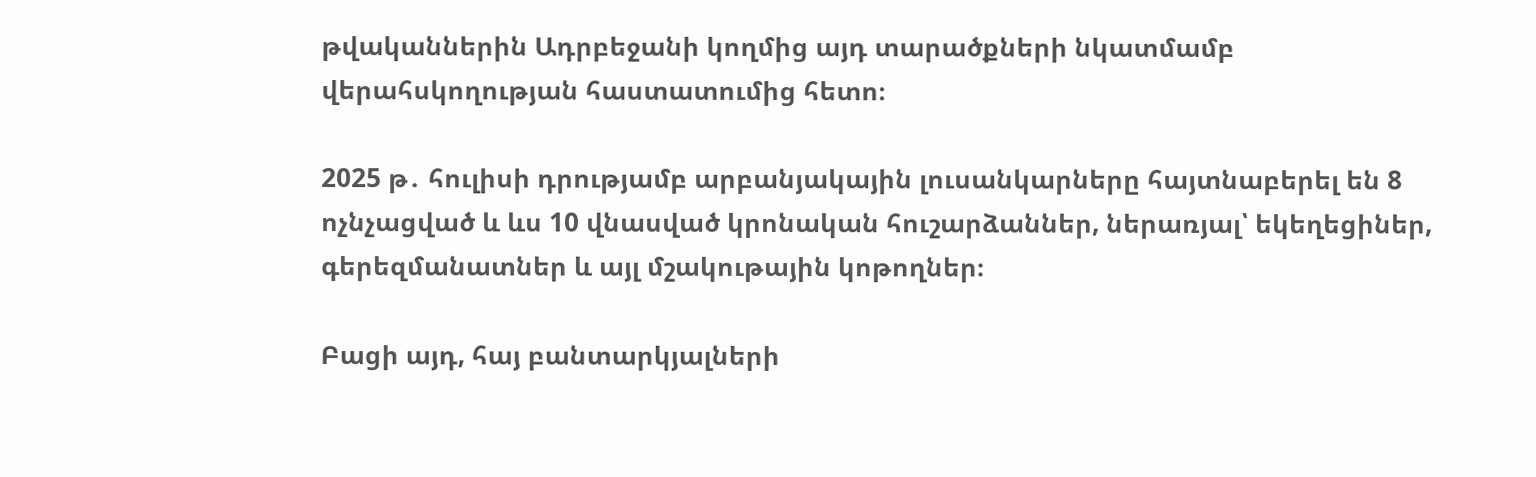թվականներին Ադրբեջանի կողմից այդ տարածքների նկատմամբ վերահսկողության հաստատումից հետո։

2025 թ․ հուլիսի դրությամբ արբանյակային լուսանկարները հայտնաբերել են 8 ոչնչացված և ևս 10 վնասված կրոնական հուշարձաններ, ներառյալ՝ եկեղեցիներ, գերեզմանատներ և այլ մշակութային կոթողներ։

Բացի այդ, հայ բանտարկյալների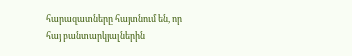հարազատները հայտնում են, որ հայ բանտարկյալներին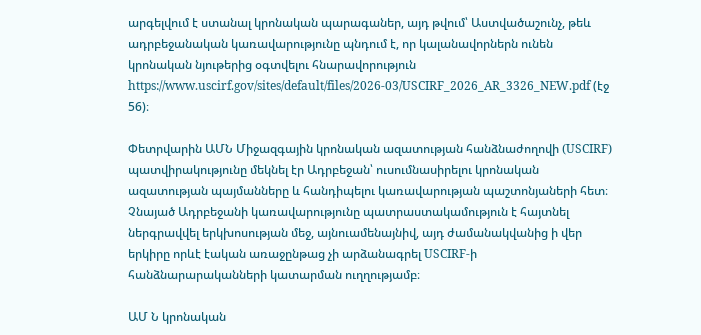արգելվում է ստանալ կրոնական պարագաներ, այդ թվում՝ Աստվածաշունչ, թեև ադրբեջանական կառավարությունը պնդում է, որ կալանավորներն ունեն կրոնական նյութերից օգտվելու հնարավորություն https://www.uscirf.gov/sites/default/files/2026-03/USCIRF_2026_AR_3326_NEW.pdf (էջ 56)։

Փետրվարին ԱՄՆ Միջազգային կրոնական ազատության հանձնաժողովի (USCIRF) պատվիրակությունը մեկնել էր Ադրբեջան՝ ուսումնասիրելու կրոնական ազատության պայմանները և հանդիպելու կառավարության պաշտոնյաների հետ։ Չնայած Ադրբեջանի կառավարությունը պատրաստակամություն է հայտնել ներգրավվել երկխոսության մեջ, այնուամենայնիվ, այդ ժամանակվանից ի վեր երկիրը որևէ էական առաջընթաց չի արձանագրել USCIRF-ի հանձնարարականների կատարման ուղղությամբ։

ԱՄ Ն կրոնական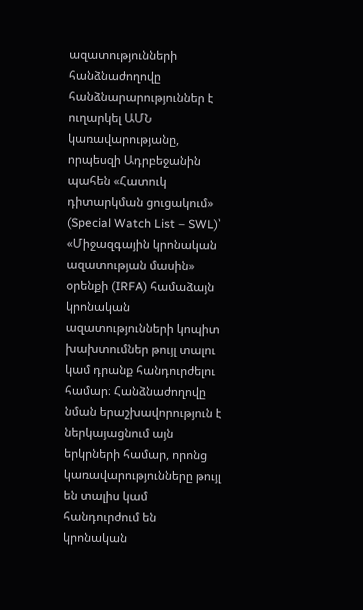ազատությունների հանձնաժողովը հանձնարարություններ է ուղարկել ԱՄՆ կառավարությանը, որպեսզի Ադրբեջանին պահեն «Հատուկ դիտարկման ցուցակում» (Special Watch List – SWL)՝ «Միջազգային կրոնական ազատության մասին» օրենքի (IRFA) համաձայն կրոնական ազատությունների կոպիտ խախտումներ թույլ տալու կամ դրանք հանդուրժելու համար։ Հանձնաժողովը նման երաշխավորություն է ներկայացնում այն երկրների համար, որոնց կառավարությունները թույլ են տալիս կամ հանդուրժում են կրոնական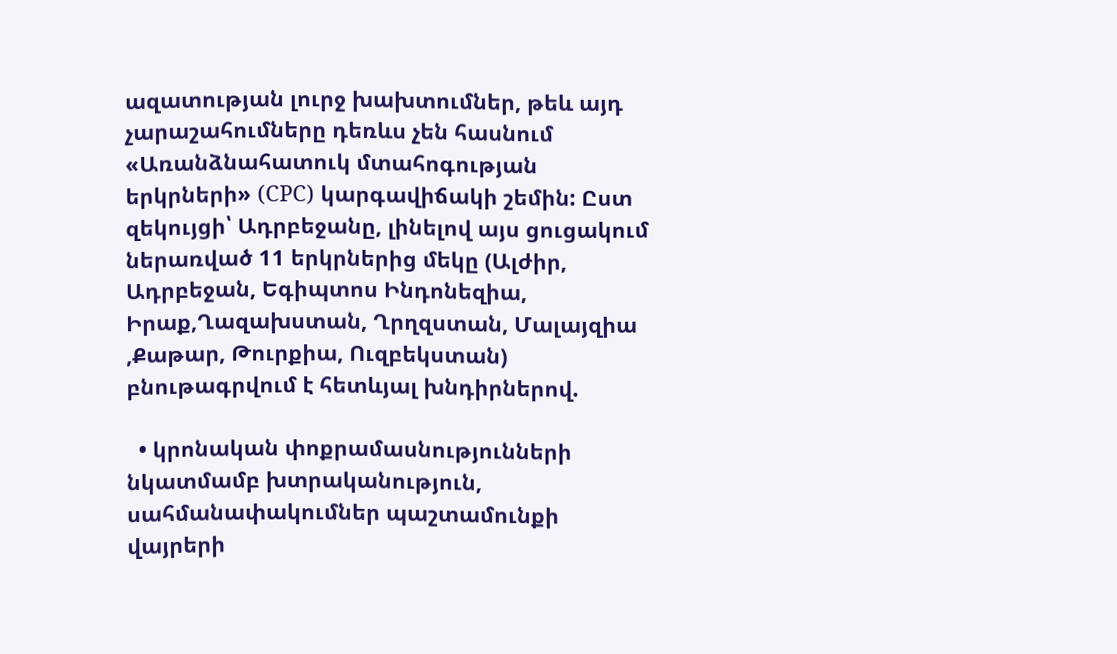ազատության լուրջ խախտումներ, թեև այդ չարաշահումները դեռևս չեն հասնում «Առանձնահատուկ մտահոգության երկրների» (CPC) կարգավիճակի շեմին: Ըստ զեկույցի՝ Ադրբեջանը, լինելով այս ցուցակում ներառված 11 երկրներից մեկը (Ալժիր, Ադրբեջան, Եգիպտոս Ինդոնեզիա, Իրաք,Ղազախստան, Ղրղզստան, Մալայզիա ,Քաթար, Թուրքիա, Ուզբեկստան) բնութագրվում է հետևյալ խնդիրներով.

  • կրոնական փոքրամասնությունների նկատմամբ խտրականություն, սահմանափակումներ պաշտամունքի վայրերի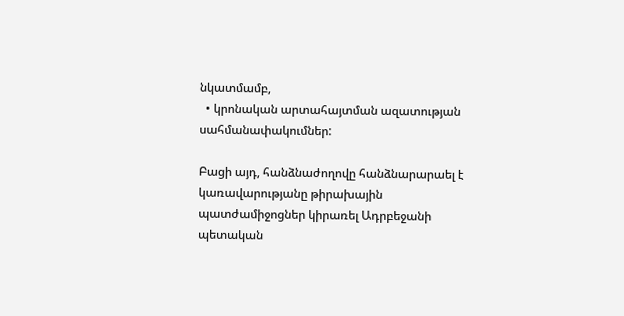նկատմամբ,
  • կրոնական արտահայտման ազատության սահմանափակումներ:

Բացի այդ, հանձնաժողովը հանձնարարաել է կառավարությանը թիրախային պատժամիջոցներ կիրառել Ադրբեջանի պետական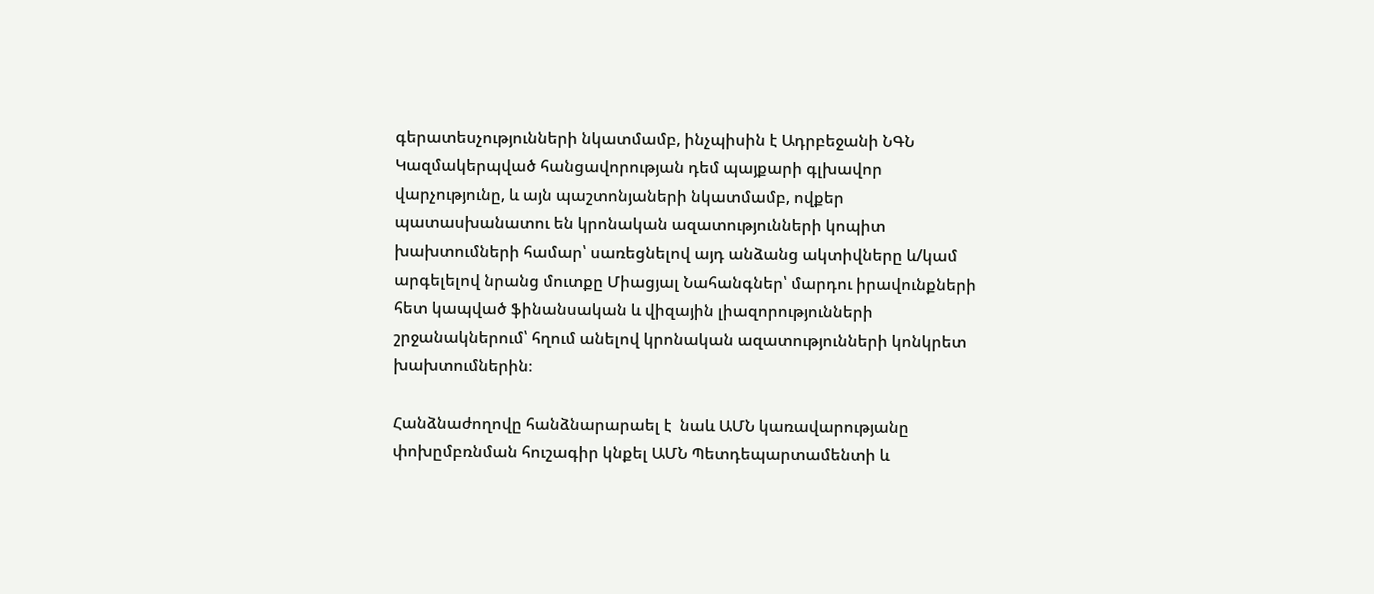գերատեսչությունների նկատմամբ, ինչպիսին է Ադրբեջանի ՆԳՆ Կազմակերպված հանցավորության դեմ պայքարի գլխավոր վարչությունը, և այն պաշտոնյաների նկատմամբ, ովքեր պատասխանատու են կրոնական ազատությունների կոպիտ խախտումների համար՝ սառեցնելով այդ անձանց ակտիվները և/կամ արգելելով նրանց մուտքը Միացյալ Նահանգներ՝ մարդու իրավունքների հետ կապված ֆինանսական և վիզային լիազորությունների շրջանակներում՝ հղում անելով կրոնական ազատությունների կոնկրետ խախտումներին։

Հանձնաժողովը հանձնարարաել է  նաև ԱՄՆ կառավարությանը փոխըմբռնման հուշագիր կնքել ԱՄՆ Պետդեպարտամենտի և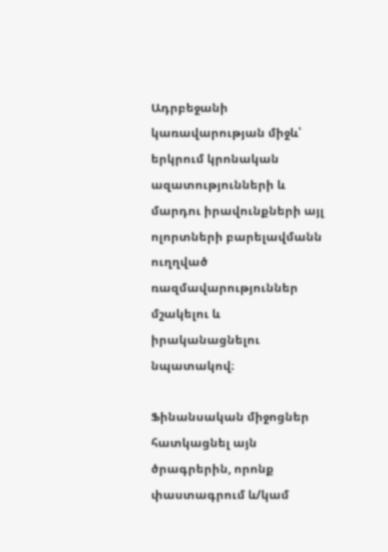Ադրբեջանի կառավարության միջև՝ երկրում կրոնական ազատությունների և մարդու իրավունքների այլ ոլորտների բարելավմանն ուղղված ռազմավարություններ մշակելու և իրականացնելու նպատակով։

Ֆինանսական միջոցներ հատկացնել այն ծրագրերին, որոնք փաստագրում և/կամ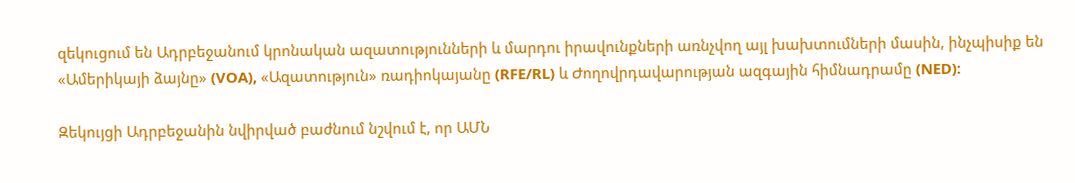զեկուցում են Ադրբեջանում կրոնական ազատությունների և մարդու իրավունքների առնչվող այլ խախտումների մասին, ինչպիսիք են «Ամերիկայի ձայնը» (VOA), «Ազատություն» ռադիոկայանը (RFE/RL) և Ժողովրդավարության ազգային հիմնադրամը (NED):

Զեկույցի Ադրբեջանին նվիրված բաժնում նշվում է, որ ԱՄՆ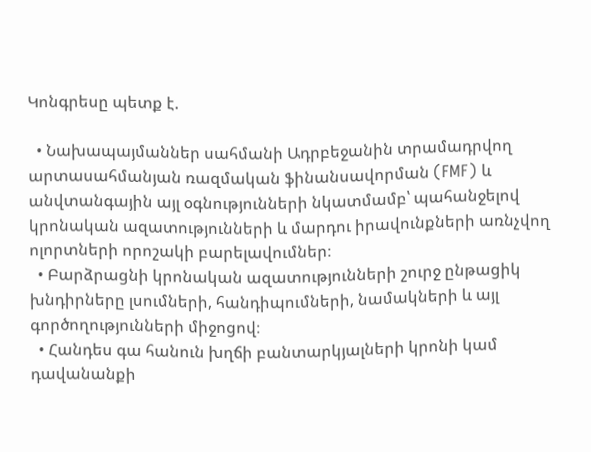Կոնգրեսը պետք է.

  • Նախապայմաններ սահմանի Ադրբեջանին տրամադրվող արտասահմանյան ռազմական ֆինանսավորման (FMF) և անվտանգային այլ օգնությունների նկատմամբ՝ պահանջելով կրոնական ազատությունների և մարդու իրավունքների առնչվող ոլորտների որոշակի բարելավումներ։
  • Բարձրացնի կրոնական ազատությունների շուրջ ընթացիկ խնդիրները լսումների, հանդիպումների, նամակների և այլ գործողությունների միջոցով։
  • Հանդես գա հանուն խղճի բանտարկյալների կրոնի կամ դավանանքի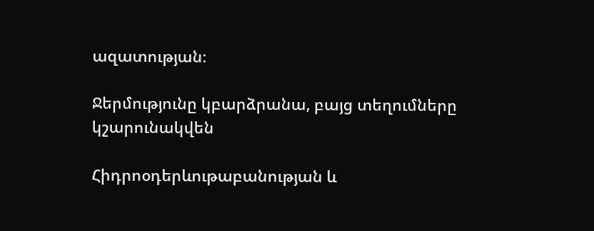ազատության։

Ջերմությունը կբարձրանա, բայց տեղումները կշարունակվեն

Հիդրոօդերևութաբանության և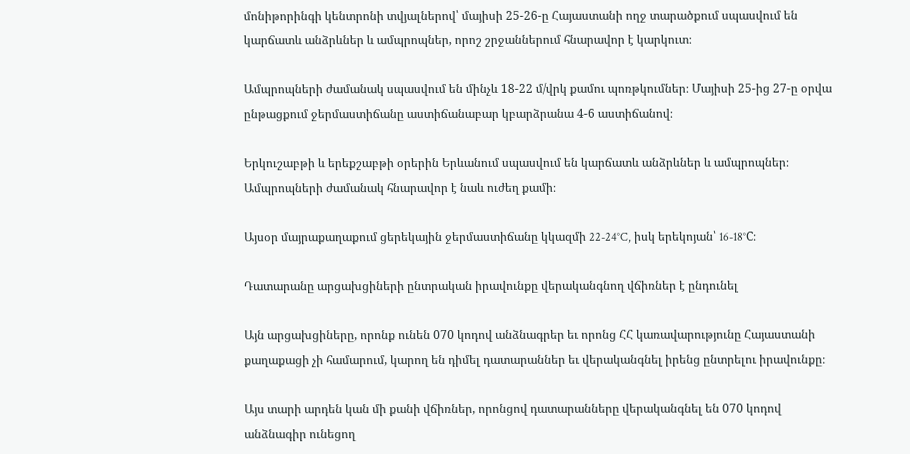մոնիթորինգի կենտրոնի տվյալներով՝ մայիսի 25-26-ը Հայաստանի ողջ տարածքում սպասվում են կարճատև անձրևներ և ամպրոպներ, որոշ շրջաններում հնարավոր է կարկուտ։

Ամպրոպների ժամանակ սպասվում են մինչև 18-22 մ/վրկ քամու պոռթկումներ։ Մայիսի 25-ից 27-ը օրվա ընթացքում ջերմաստիճանը աստիճանաբար կբարձրանա 4-6 աստիճանով։

Երկուշաբթի և երեքշաբթի օրերին Երևանում սպասվում են կարճատև անձրևներ և ամպրոպներ։ Ամպրոպների ժամանակ հնարավոր է նաև ուժեղ քամի։

Այսօր մայրաքաղաքում ցերեկային ջերմաստիճանը կկազմի 22-24°C, իսկ երեկոյան՝ 16-18°C։

Դատարանը արցախցիների ընտրական իրավունքը վերականգնող վճիռներ է ընդունել

Այն արցախցիները, որոնք ունեն 070 կոդով անձնագրեր եւ որոնց ՀՀ կառավարությունը Հայաստանի քաղաքացի չի համարում, կարող են դիմել դատարաններ եւ վերականգնել իրենց ընտրելու իրավունքը։

Այս տարի արդեն կան մի քանի վճիռներ, որոնցով դատարանները վերականգնել են 070 կոդով անձնագիր ունեցող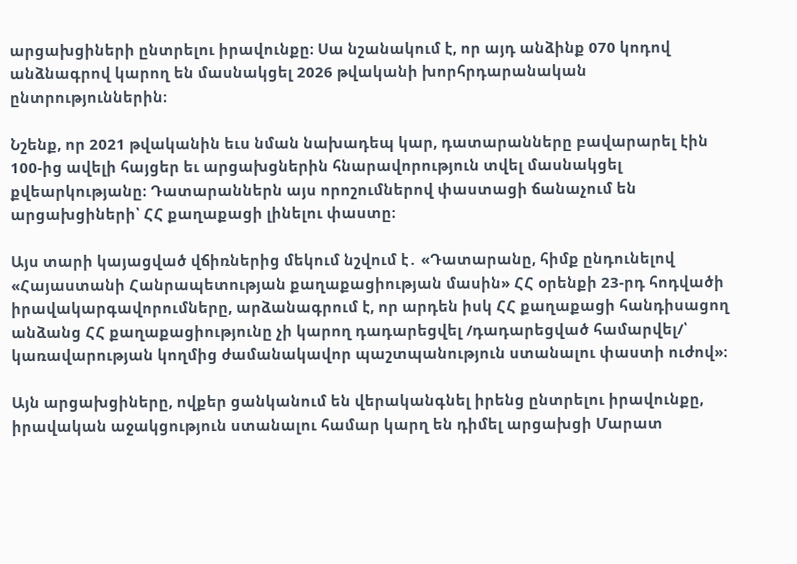արցախցիների ընտրելու իրավունքը։ Սա նշանակում է, որ այդ անձինք 070 կոդով անձնագրով կարող են մասնակցել 2026 թվականի խորհրդարանական ընտրություններին։

Նշենք, որ 2021 թվականին եւս նման նախադեպ կար, դատարանները բավարարել էին 100-ից ավելի հայցեր եւ արցախցներին հնարավորություն տվել մասնակցել քվեարկությանը։ Դատարաններն այս որոշումներով փաստացի ճանաչում են արցախցիների՝ ՀՀ քաղաքացի լինելու փաստը։

Այս տարի կայացված վճիռներից մեկում նշվում է․ «Դատարանը, հիմք ընդունելով «Հայաստանի Հանրապետության քաղաքացիության մասին» ՀՀ օրենքի 23-րդ հոդվածի իրավակարգավորումները, արձանագրում է, որ արդեն իսկ ՀՀ քաղաքացի հանդիսացող անձանց ՀՀ քաղաքացիությունը չի կարող դադարեցվել /դադարեցված համարվել/՝ կառավարության կողմից ժամանակավոր պաշտպանություն ստանալու փաստի ուժով»։

Այն արցախցիները, ովքեր ցանկանում են վերականգնել իրենց ընտրելու իրավունքը, իրավական աջակցություն ստանալու համար կարղ են դիմել արցախցի Մարատ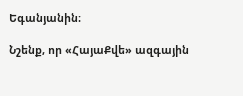Եգանյանին։

Նշենք, որ «ՀայաՔվե» ազգային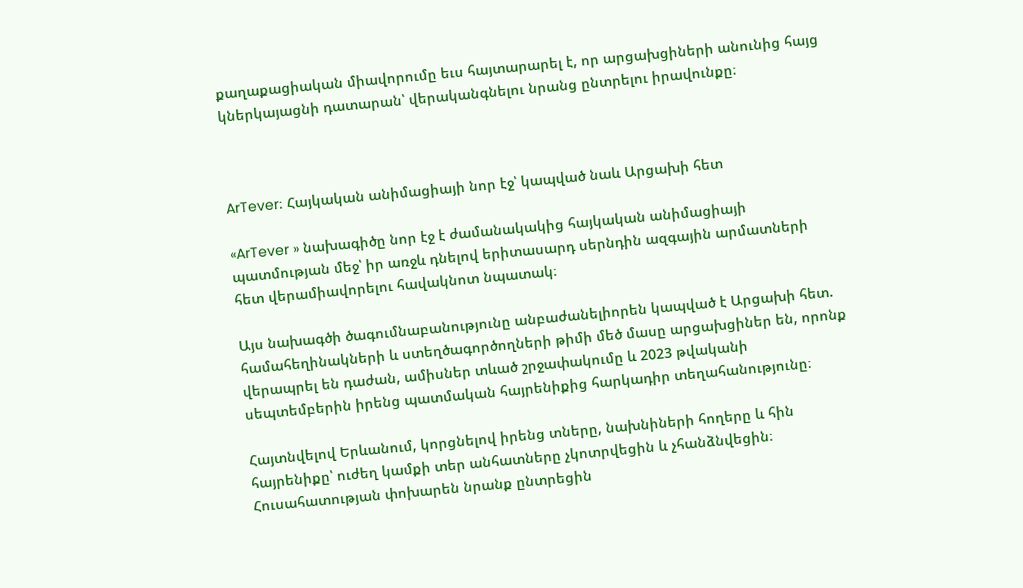քաղաքացիական միավորումը եւս հայտարարել է, որ արցախցիների անունից հայց կներկայացնի դատարան՝ վերականգնելու նրանց ընտրելու իրավունքը։



ArTever։ Հայկական անիմացիայի նոր էջ՝ կապված նաև Արցախի հետ

«ArTever » նախագիծը նոր էջ է ժամանակակից հայկական անիմացիայի պատմության մեջ՝ իր առջև դնելով երիտասարդ սերնդին ազգային արմատների հետ վերամիավորելու հավակնոտ նպատակ։

Այս նախագծի ծագումնաբանությունը անբաժանելիորեն կապված է Արցախի հետ. համահեղինակների և ստեղծագործողների թիմի մեծ մասը արցախցիներ են, որոնք վերապրել են դաժան, ամիսներ տևած շրջափակումը և 2023 թվականի սեպտեմբերին իրենց պատմական հայրենիքից հարկադիր տեղահանությունը։

Հայտնվելով Երևանում, կորցնելով իրենց տները, նախնիների հողերը և հին հայրենիքը՝ ուժեղ կամքի տեր անհատները չկոտրվեցին և չհանձնվեցին։ Հուսահատության փոխարեն նրանք ընտրեցին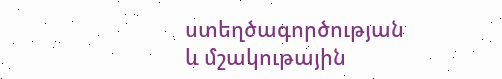ստեղծագործության և մշակութային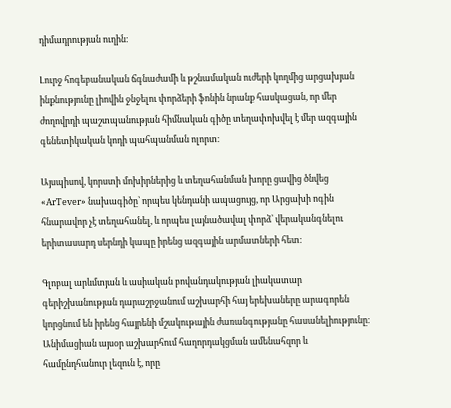դիմադրության ուղին։

Լուրջ հոգեբանական ճգնաժամի և թշնամական ուժերի կողմից արցախյան ինքնությունը լիովին ջնջելու փորձերի ֆոնին նրանք հասկացան, որ մեր ժողովրդի պաշտպանության հիմնական գիծը տեղափոխվել է մեր ազգային գենետիկական կոդի պահպանման ոլորտ։

Այսպիսով, կորստի մոխիրներից և տեղահանման խորը ցավից ծնվեց «ArTever» նախագիծը՝ որպես կենդանի ապացույց, որ Արցախի ոգին հնարավոր չէ տեղահանել, և որպես լայնածավալ փորձ՝ վերականգնելու երիտասարդ սերնդի կապը իրենց ազգային արմատների հետ։

Գլոբալ արևմտյան և ասիական բովանդակության լիակատար գերիշխանության դարաշրջանում աշխարհի հայ երեխաները արագորեն կորցնում են իրենց հայրենի մշակութային ժառանգությանը հասանելիությունը։ Անիմացիան այսօր աշխարհում հաղորդակցման ամենահզոր և համընդհանուր լեզուն է, որը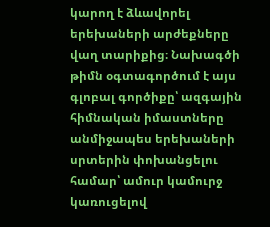կարող է ձևավորել երեխաների արժեքները վաղ տարիքից։ Նախագծի թիմն օգտագործում է այս գլոբալ գործիքը՝ ազգային հիմնական իմաստները անմիջապես երեխաների սրտերին փոխանցելու համար՝ ամուր կամուրջ կառուցելով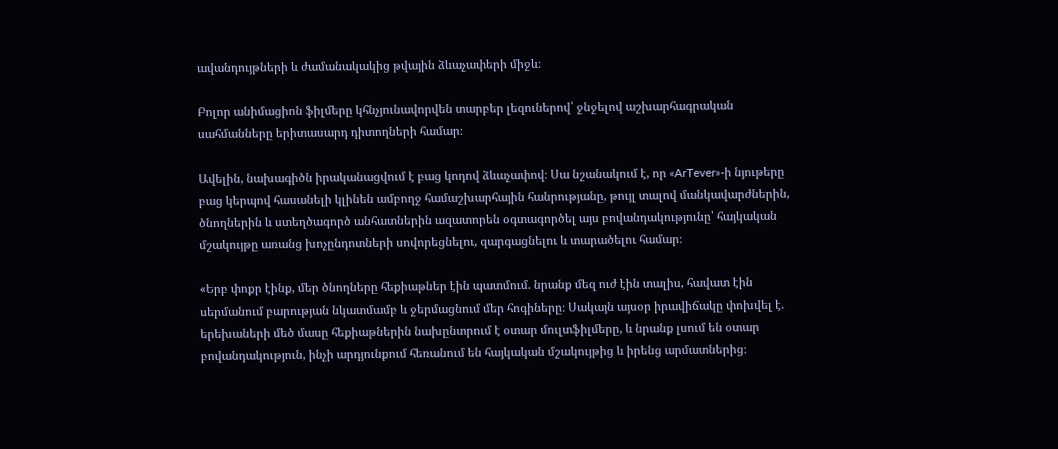ավանդույթների և ժամանակակից թվային ձևաչափերի միջև։

Բոլոր անիմացիոն ֆիլմերը կհնչյունավորվեն տարբեր լեզուներով՝ ջնջելով աշխարհագրական սահմանները երիտասարդ դիտողների համար։

Ավելին, նախագիծն իրականացվում է բաց կոդով ձևաչափով։ Սա նշանակում է, որ «ArTever»-ի նյութերը բաց կերպով հասանելի կլինեն ամբողջ համաշխարհային հանրությանը, թույլ տալով մանկավարժներին, ծնողներին և ստեղծագործ անհատներին ազատորեն օգտագործել այս բովանդակությունը՝ հայկական մշակույթը առանց խոչընդոտների սովորեցնելու, զարգացնելու և տարածելու համար։

«Երբ փոքր էինք, մեր ծնողները հեքիաթներ էին պատմում. նրանք մեզ ուժ էին տալիս, հավատ էին սերմանում բարության նկատմամբ և ջերմացնում մեր հոգիները։ Սակայն այսօր իրավիճակը փոխվել է. երեխաների մեծ մասը հեքիաթներին նախընտրում է օտար մուլտֆիլմերը, և նրանք լսում են օտար բովանդակություն, ինչի արդյունքում հեռանում են հայկական մշակույթից և իրենց արմատներից։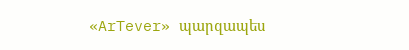«ArTever» պարզապես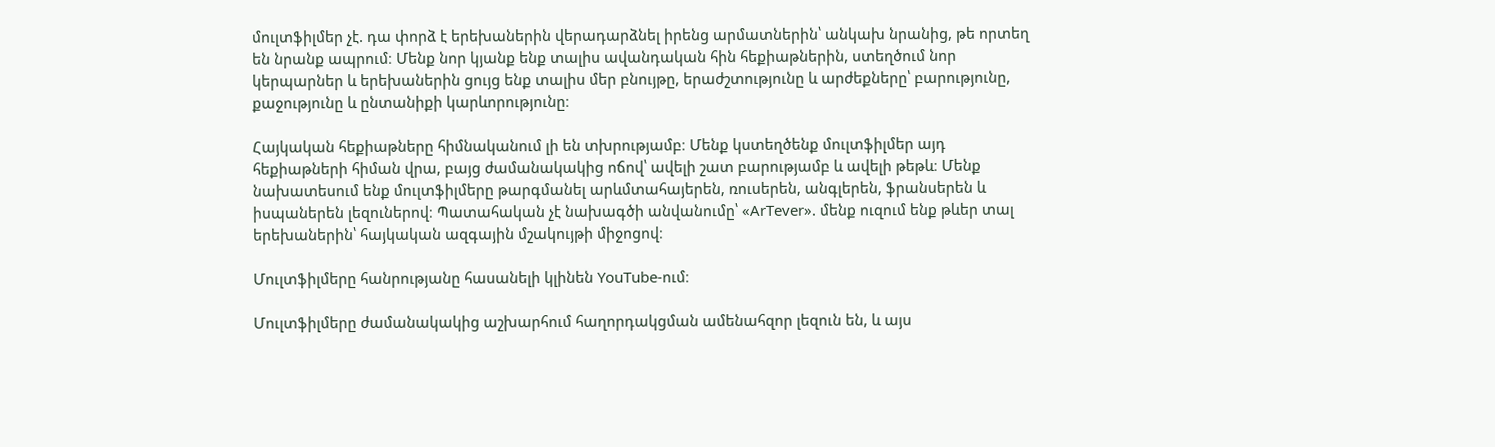մուլտֆիլմեր չէ. դա փորձ է երեխաներին վերադարձնել իրենց արմատներին՝ անկախ նրանից, թե որտեղ են նրանք ապրում։ Մենք նոր կյանք ենք տալիս ավանդական հին հեքիաթներին, ստեղծում նոր կերպարներ և երեխաներին ցույց ենք տալիս մեր բնույթը, երաժշտությունը և արժեքները՝ բարությունը, քաջությունը և ընտանիքի կարևորությունը։

Հայկական հեքիաթները հիմնականում լի են տխրությամբ։ Մենք կստեղծենք մուլտֆիլմեր այդ հեքիաթների հիման վրա, բայց ժամանակակից ոճով՝ ավելի շատ բարությամբ և ավելի թեթև։ Մենք նախատեսում ենք մուլտֆիլմերը թարգմանել արևմտահայերեն, ռուսերեն, անգլերեն, ֆրանսերեն և իսպաներեն լեզուներով։ Պատահական չէ նախագծի անվանումը՝ «ArTever». մենք ուզում ենք թևեր տալ երեխաներին՝ հայկական ազգային մշակույթի միջոցով։

Մուլտֆիլմերը հանրությանը հասանելի կլինեն YouTube-ում։

Մուլտֆիլմերը ժամանակակից աշխարհում հաղորդակցման ամենահզոր լեզուն են, և այս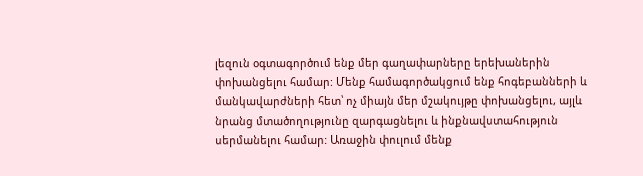լեզուն օգտագործում ենք մեր գաղափարները երեխաներին փոխանցելու համար: Մենք համագործակցում ենք հոգեբանների և մանկավարժների հետ՝ ոչ միայն մեր մշակույթը փոխանցելու, այլև նրանց մտածողությունը զարգացնելու և ինքնավստահություն սերմանելու համար: Առաջին փուլում մենք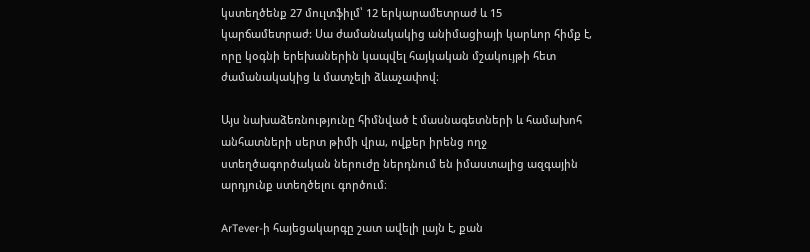կստեղծենք 27 մուլտֆիլմ՝ 12 երկարամետրաժ և 15 կարճամետրաժ: Սա ժամանակակից անիմացիայի կարևոր հիմք է, որը կօգնի երեխաներին կապվել հայկական մշակույթի հետ ժամանակակից և մատչելի ձևաչափով։

Այս նախաձեռնությունը հիմնված է մասնագետների և համախոհ անհատների սերտ թիմի վրա, ովքեր իրենց ողջ ստեղծագործական ներուժը ներդնում են իմաստալից ազգային արդյունք ստեղծելու գործում։

ArTever-ի հայեցակարգը շատ ավելի լայն է, քան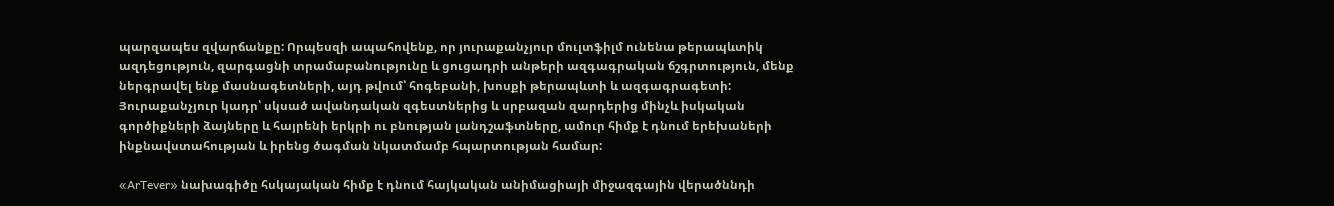պարզապես զվարճանքը: Որպեսզի ապահովենք, որ յուրաքանչյուր մուլտֆիլմ ունենա թերապևտիկ ազդեցություն, զարգացնի տրամաբանությունը և ցուցադրի անթերի ազգագրական ճշգրտություն, մենք ներգրավել ենք մասնագետների, այդ թվում՝ հոգեբանի, խոսքի թերապևտի և ազգագրագետի: Յուրաքանչյուր կադր՝ սկսած ավանդական զգեստներից և սրբազան զարդերից մինչև իսկական գործիքների ձայները և հայրենի երկրի ու բնության լանդշաֆտները, ամուր հիմք է դնում երեխաների ինքնավստահության և իրենց ծագման նկատմամբ հպարտության համար:

«ArTever» նախագիծը հսկայական հիմք է դնում հայկական անիմացիայի միջազգային վերածննդի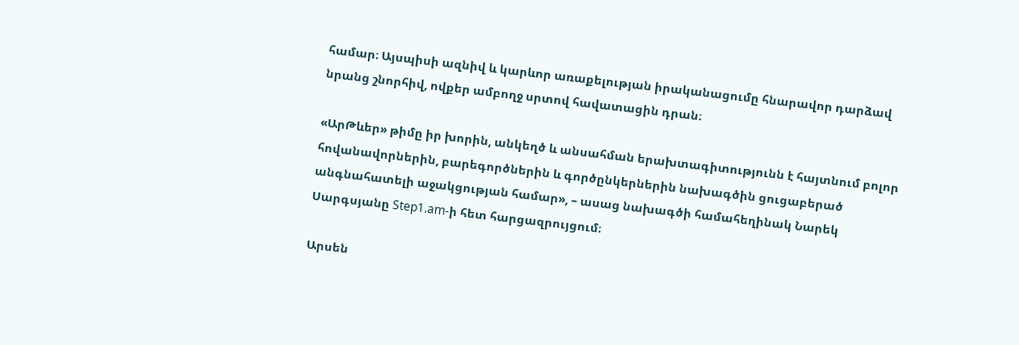համար։ Այսպիսի ազնիվ և կարևոր առաքելության իրականացումը հնարավոր դարձավ նրանց շնորհիվ, ովքեր ամբողջ սրտով հավատացին դրան։

«ԱրԹևեր» թիմը իր խորին, անկեղծ և անսահման երախտագիտությունն է հայտնում բոլոր հովանավորներին, բարեգործներին և գործընկերներին նախագծին ցուցաբերած անգնահատելի աջակցության համար», – ասաց նախագծի համահեղինակ Նարեկ Սարգսյանը Step1.am-ի հետ հարցազրույցում։

Արսեն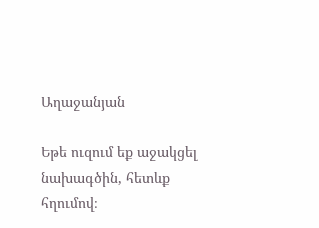Աղաջանյան

Եթե ուզում եք աջակցել նախագծին, հետևք հղումով։